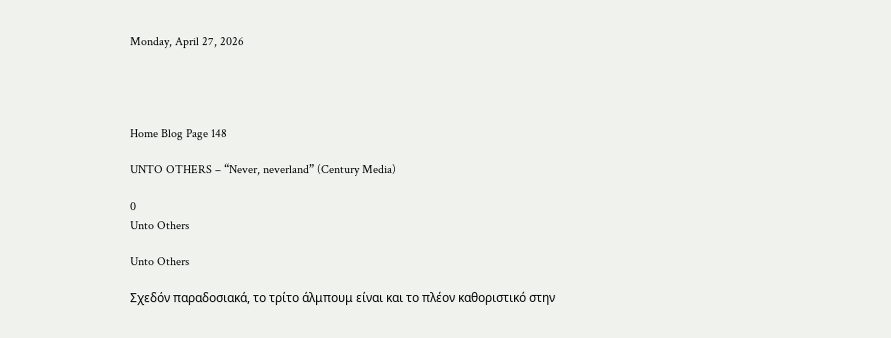Monday, April 27, 2026




Home Blog Page 148

UNTO OTHERS – “Never, neverland” (Century Media)

0
Unto Others

Unto Others

Σχεδόν παραδοσιακά, το τρίτο άλμπουμ είναι και το πλέον καθοριστικό στην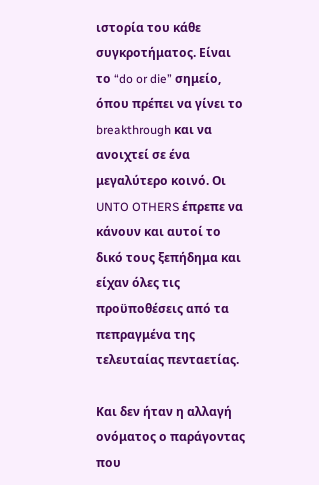ιστορία του κάθε συγκροτήματος. Είναι το “do or die” σημείο, όπου πρέπει να γίνει το breakthrough και να ανοιχτεί σε ένα μεγαλύτερο κοινό. Οι UNTO OTHERS έπρεπε να κάνουν και αυτοί το δικό τους ξεπήδημα και είχαν όλες τις προϋποθέσεις από τα πεπραγμένα της τελευταίας πενταετίας.

Και δεν ήταν η αλλαγή ονόματος ο παράγοντας που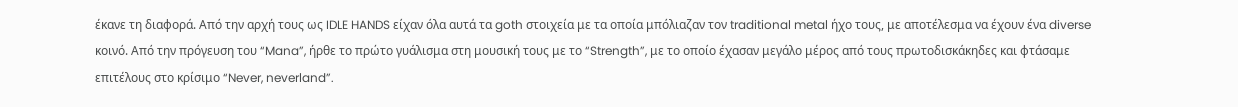έκανε τη διαφορά. Από την αρχή τους ως IDLE HANDS είχαν όλα αυτά τα goth στοιχεία με τα οποία μπόλιαζαν τον traditional metal ήχο τους, με αποτέλεσμα να έχουν ένα diverse κοινό. Από την πρόγευση του “Mana”, ήρθε το πρώτο γυάλισμα στη μουσική τους με το “Strength”, με το οποίο έχασαν μεγάλο μέρος από τους πρωτοδισκάκηδες και φτάσαμε επιτέλους στο κρίσιμο “Never, neverland”.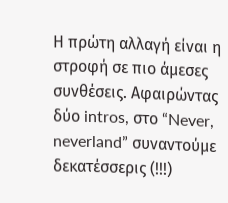Η πρώτη αλλαγή είναι η στροφή σε πιο άμεσες συνθέσεις. Αφαιρώντας δύο intros, στο “Never, neverland” συναντούμε δεκατέσσερις (!!!)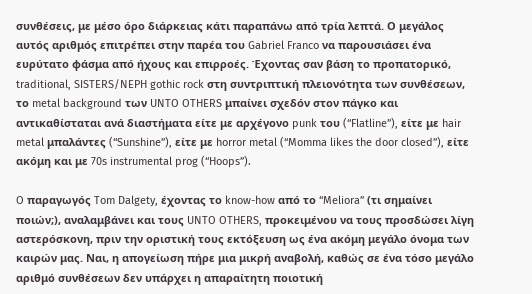συνθέσεις, με μέσο όρο διάρκειας κάτι παραπάνω από τρία λεπτά. Ο μεγάλος αυτός αριθμός επιτρέπει στην παρέα του Gabriel Franco να παρουσιάσει ένα ευρύτατο φάσμα από ήχους και επιρροές. Έχοντας σαν βάση το προπατορικό, traditional, SISTERS/NEPH gothic rock στη συντριπτική πλειονότητα των συνθέσεων, το metal background των UNTO OTHERS μπαίνει σχεδόν στον πάγκο και αντικαθίσταται ανά διαστήματα είτε με αρχέγονο punk του (“Flatline”), είτε με hair metal μπαλάντες (“Sunshine”), είτε με horror metal (“Momma likes the door closed”), είτε ακόμη και με 70s instrumental prog (“Hoops”).

O παραγωγός Tom Dalgety, έχοντας το know-how από το “Meliora” (τι σημαίνει ποιών;), αναλαμβάνει και τους UNTO OTHERS, προκειμένου να τους προσδώσει λίγη αστερόσκονη, πριν την οριστική τους εκτόξευση ως ένα ακόμη μεγάλο όνομα των καιρών μας. Ναι, η απογείωση πήρε μια μικρή αναβολή, καθώς σε ένα τόσο μεγάλο αριθμό συνθέσεων δεν υπάρχει η απαραίτητη ποιοτική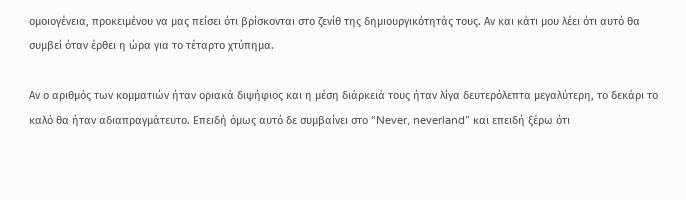ομοιογένεια, προκειμένου να μας πείσει ότι βρίσκονται στο ζενίθ της δημιουργικότητάς τους. Αν και κάτι μου λέει ότι αυτό θα συμβεί όταν έρθει η ώρα για το τέταρτο χτύπημα.

Αν ο αριθμός των κομματιών ήταν οριακά διψήφιος και η μέση διάρκειά τους ήταν λίγα δευτερόλεπτα μεγαλύτερη, το δεκάρι το καλό θα ήταν αδιαπραγμάτευτο. Επειδή όμως αυτό δε συμβαίνει στο “Never, neverland” και επειδή ξέρω ότι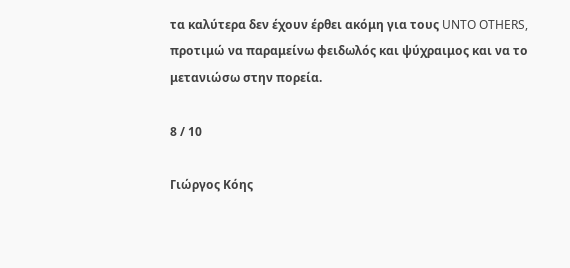τα καλύτερα δεν έχουν έρθει ακόμη για τους UNTO OTHERS, προτιμώ να παραμείνω φειδωλός και ψύχραιμος και να το μετανιώσω στην πορεία.

8 / 10

Γιώργος Κόης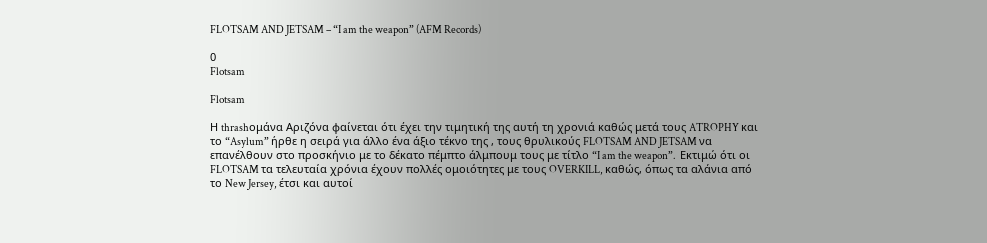FLOTSAM AND JETSAM – “I am the weapon” (AFM Records)

0
Flotsam

Flotsam

Η thrashομάνα Αριζόνα φαίνεται ότι έχει την τιμητική της αυτή τη χρονιά καθώς μετά τους ATROPHY και το “Asylum” ήρθε η σειρά για άλλο ένα άξιο τέκνο της , τους θρυλικούς FLOTSAM AND JETSAM να επανέλθουν στο προσκήνιο με το δέκατο πέμπτο άλμπουμ τους με τίτλο “I am the weapon”.  Εκτιμώ ότι οι FLOTSAM τα τελευταία χρόνια έχουν πολλές ομοιότητες με τους OVERKILL, καθώς, όπως τα αλάνια από το New Jersey, έτσι και αυτοί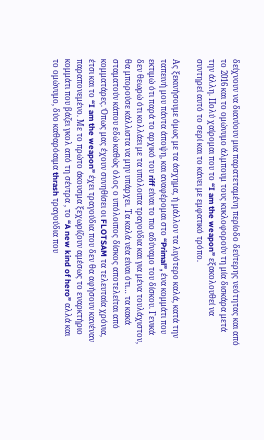δείχνουν να διανύουν μια παρατεταμένη περίοδο δεύτερης νεότητας και από το 2016 και το ομώνυμο άλμπουμ τους κυκλοφορούν τη μία δισκάρα μετά την άλλη. Πολύ χαίρομαι που το “I am the weapon” εξακολουθεί να συντηρεί αυτό το σερί και το κάνει με εμφατικό τρόπο.

Ας ξεκινήσουμε όμως με τα άσχημα, ή μάλλον τα λιγότερο καλά, κατά την ταπεινή μου πάντα άποψη, και αναφέρομαι στο “Primal”, ένα κομμάτι που εκτιμώ ότι παρά το αρχικό του riff είναι το πιο αδύναμο του δίσκου. Γενικά δεν θεωρώ ότι κολλάει με τα υπόλοιπα τραγούδια και για μένα τουλάχιστον, θα μπορούσε κάλλιστα να μην υπάρχει. Τα καλά νέα είναι ότι… τα κακά σταματούν κάπου εδώ καθώς όλος ο υπόλοιπος δίσκος αποτελείται από κομματάρες. Όπως μας έχουν συνηθίσει οι FLOTSAM τα τελευταία χρόνια, έτσι και το “I am the weapon” έχει τραγούδια που δεν θα αφήσουν κανέναν παραπονεμένο. Με το πρώτο άκουσμα ξεχωρίζουν αμέσως το εναρκτήριο κομμάτι που βάζει γκολ από τη σέντρα , το “A new kind of hero” αλλά και το ομώνυμο, δύο καθαρόαιμα thrash τραγούδια που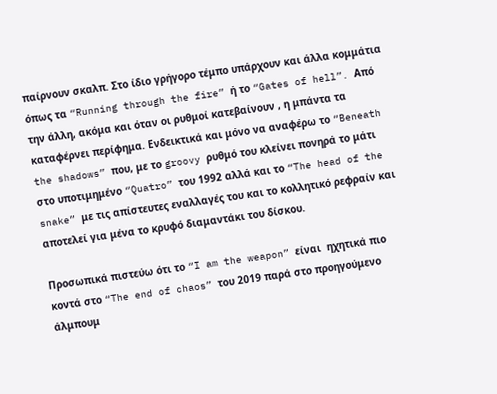παίρνουν σκαλπ. Στο ίδιο γρήγορο τέμπο υπάρχουν και άλλα κομμάτια όπως τα “Running through the fire” ή το “Gates of hell”. Από την άλλη, ακόμα και όταν οι ρυθμοί κατεβαίνουν , η μπάντα τα καταφέρνει περίφημα. Ενδεικτικά και μόνο να αναφέρω το “Beneath the shadows” που, με το groovy ρυθμό του κλείνει πονηρά το μάτι στο υποτιμημένο “Quatro” του 1992 αλλά και το “The head of the snake” με τις απίστευτες εναλλαγές του και το κολλητικό ρεφραίν και αποτελεί για μένα το κρυφό διαμαντάκι του δίσκου.

Προσωπικά πιστεύω ότι το “I am the weapon” είναι  ηχητικά πιο κοντά στο “The end of chaos” του 2019 παρά στο προηγούμενο άλμπουμ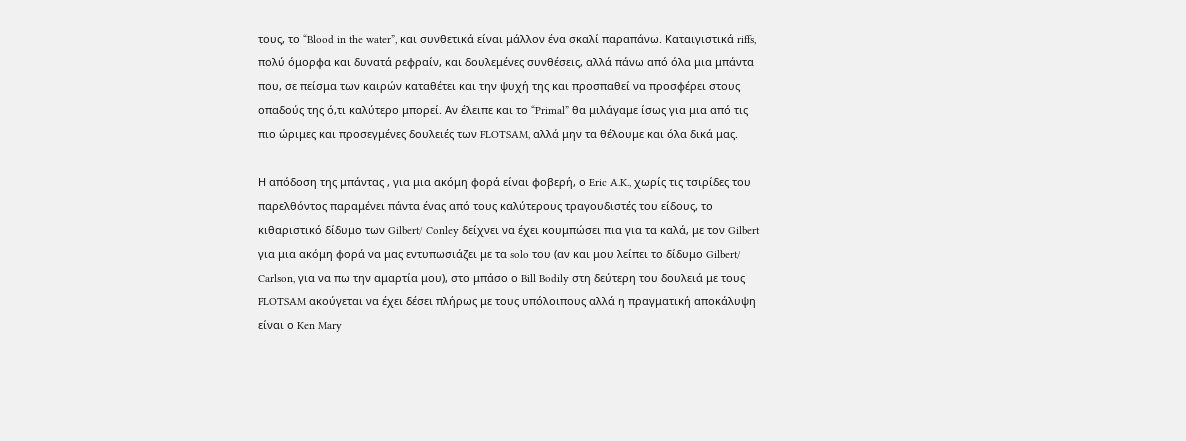τους, το “Blood in the water”, και συνθετικά είναι μάλλον ένα σκαλί παραπάνω. Καταιγιστικά riffs, πολύ όμορφα και δυνατά ρεφραίν, και δουλεμένες συνθέσεις, αλλά πάνω από όλα μια μπάντα που, σε πείσμα των καιρών καταθέτει και την ψυχή της και προσπαθεί να προσφέρει στους οπαδούς της ό,τι καλύτερο μπορεί. Αν έλειπε και το “Primal” θα μιλάγαμε ίσως για μια από τις πιο ώριμες και προσεγμένες δουλειές των FLOTSAM, αλλά μην τα θέλουμε και όλα δικά μας.

Η απόδοση της μπάντας , για μια ακόμη φορά είναι φοβερή, ο Eric A.K., χωρίς τις τσιρίδες του παρελθόντος παραμένει πάντα ένας από τους καλύτερους τραγουδιστές του είδους, το κιθαριστικό δίδυμο των Gilbert/ Conley δείχνει να έχει κουμπώσει πια για τα καλά, με τον Gilbert για μια ακόμη φορά να μας εντυπωσιάζει με τα solo του (αν και μου λείπει το δίδυμο Gilbert/ Carlson, για να πω την αμαρτία μου), στο μπάσο ο Bill Bodily στη δεύτερη του δουλειά με τους FLOTSAM ακούγεται να έχει δέσει πλήρως με τους υπόλοιπους αλλά η πραγματική αποκάλυψη είναι ο Ken Mary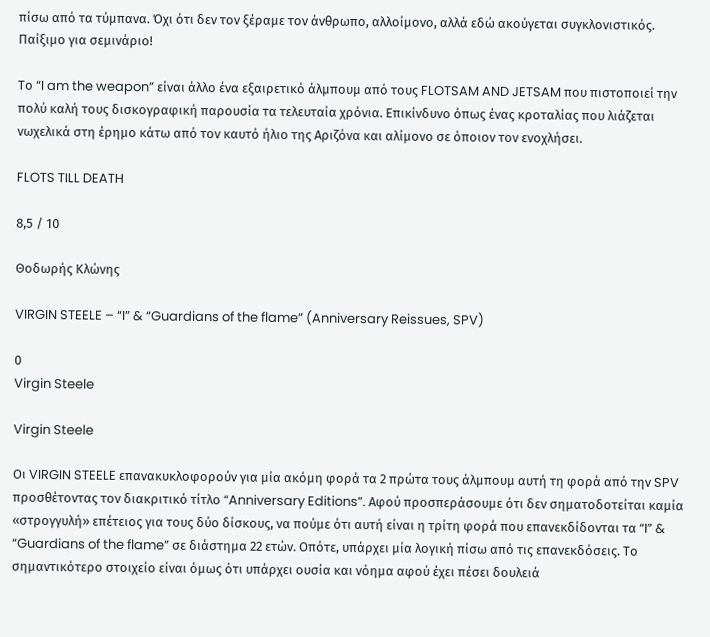πίσω από τα τύμπανα. Όχι ότι δεν τον ξέραμε τον άνθρωπο, αλλοίμονο, αλλά εδώ ακούγεται συγκλονιστικός. Παίξιμο για σεμινάριο!

Το “I am the weapon” είναι άλλο ένα εξαιρετικό άλμπουμ από τους FLOTSAM AND JETSAM που πιστοποιεί την πολύ καλή τους δισκογραφική παρουσία τα τελευταία χρόνια. Επικίνδυνο όπως ένας κροταλίας που λιάζεται νωχελικά στη έρημο κάτω από τον καυτό ήλιο της Αριζόνα και αλίμονο σε όποιον τον ενοχλήσει.

FLOTS TILL DEATH

8,5 / 10

Θοδωρής Κλώνης

VIRGIN STEELE – “I” & “Guardians of the flame” (Anniversary Reissues, SPV)

0
Virgin Steele

Virgin Steele

Οι VIRGIN STEELE επανακυκλοφορούν για μία ακόμη φορά τα 2 πρώτα τους άλμπουμ αυτή τη φορά από την SPV προσθέτοντας τον διακριτικό τίτλο “Anniversary Editions”. Αφού προσπεράσουμε ότι δεν σηματοδοτείται καμία «στρογγυλή» επέτειος για τους δύο δίσκους, να πούμε ότι αυτή είναι η τρίτη φορά που επανεκδίδονται τα “I” & “Guardians of the flame” σε διάστημα 22 ετών. Οπότε, υπάρχει μία λογική πίσω από τις επανεκδόσεις. Το σημαντικότερο στοιχείο είναι όμως ότι υπάρχει ουσία και νόημα αφού έχει πέσει δουλειά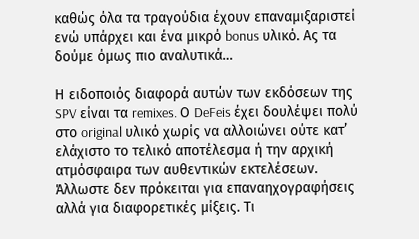καθώς όλα τα τραγούδια έχουν επαναμιξαριστεί ενώ υπάρχει και ένα μικρό bonus υλικό. Ας τα δούμε όμως πιο αναλυτικά…

Η ειδοποιός διαφορά αυτών των εκδόσεων της SPV είναι τα remixes. Ο DeFeis έχει δουλέψει πολύ στο original υλικό χωρίς να αλλοιώνει ούτε κατ’ ελάχιστο το τελικό αποτέλεσμα ή την αρχική ατμόσφαιρα των αυθεντικών εκτελέσεων. Άλλωστε δεν πρόκειται για επαναηχογραφήσεις αλλά για διαφορετικές μίξεις. Τι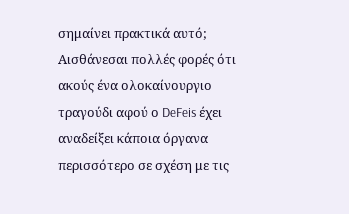σημαίνει πρακτικά αυτό; Αισθάνεσαι πολλές φορές ότι ακούς ένα ολοκαίνουργιο τραγούδι αφού ο DeFeis έχει αναδείξει κάποια όργανα περισσότερο σε σχέση με τις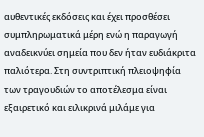αυθεντικές εκδόσεις και έχει προσθέσει συμπληρωματικά μέρη ενώ η παραγωγή αναδεικνύει σημεία που δεν ήταν ευδιάκριτα παλιότερα. Στη συντριπτική πλειοψηφία των τραγουδιών το αποτέλεσμα είναι εξαιρετικό και ειλικρινά μιλάμε για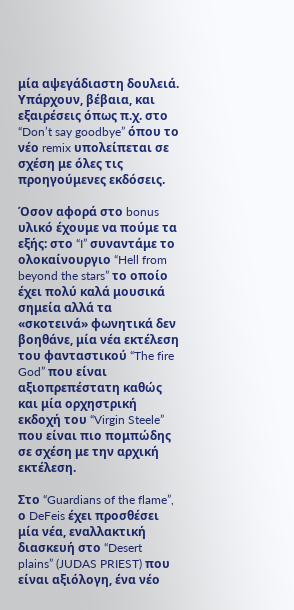μία αψεγάδιαστη δουλειά. Υπάρχουν, βέβαια, και εξαιρέσεις όπως π.χ. στο “Don’t say goodbye” όπου το νέο remix υπολείπεται σε σχέση με όλες τις προηγούμενες εκδόσεις.

Όσον αφορά στο bonus υλικό έχουμε να πούμε τα εξής: στο “I” συναντάμε το ολοκαίνουργιο “Hell from beyond the stars” το οποίο έχει πολύ καλά μουσικά σημεία αλλά τα «σκοτεινά» φωνητικά δεν βοηθάνε, μία νέα εκτέλεση του φανταστικού “The fire God” που είναι αξιοπρεπέστατη καθώς και μία ορχηστρική εκδοχή του “Virgin Steele” που είναι πιο πομπώδης σε σχέση με την αρχική εκτέλεση.

Στο “Guardians of the flame”, ο DeFeis έχει προσθέσει μία νέα, εναλλακτική διασκευή στο “Desert plains” (JUDAS PRIEST) που είναι αξιόλογη, ένα νέο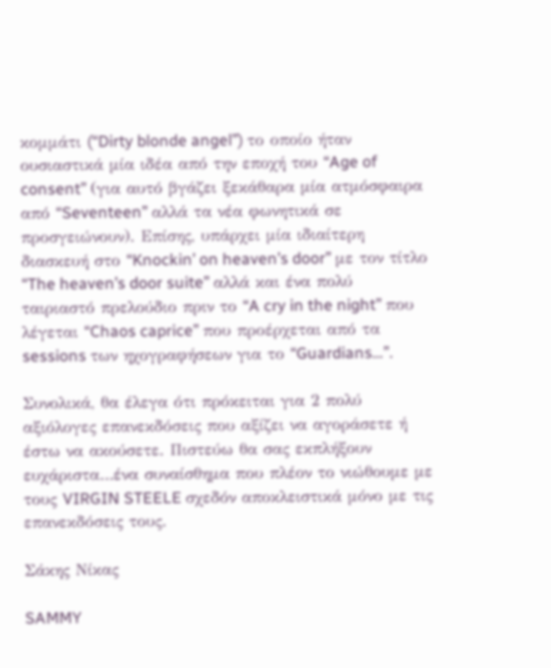κομμάτι (“Dirty blonde angel”) το οποίο ήταν ουσιαστικά μία ιδέα από την εποχή του “Age of consent” (για αυτό βγάζει ξεκάθαρα μία ατμόσφαιρα από “Seventeen” αλλά τα νέα φωνητικά σε προσγειώνουν). Επίσης, υπάρχει μία ιδιαίτερη διασκευή στο “Knockin’ on heaven’s door” με τον τίτλο “The heaven’s door suite” αλλά και ένα πολύ ταιριαστό πρελούδιο πριν το “A cry in the night” που λέγεται “Chaos caprice” που προέρχεται από τα sessions των ηχογραφήσεων για το “Guardians…”.

Συνολικά, θα έλεγα ότι πρόκειται για 2 πολύ αξιόλογες επανεκδόσεις που αξίζει να αγοράσετε ή έστω να ακούσετε. Πιστεύω θα σας εκπλήξουν ευχάριστα…ένα συναίσθημα που πλέον το νιώθουμε με τους VIRGIN STEELE σχεδόν αποκλειστικά μόνο με τις επανεκδόσεις τους.

Σάκης Νίκας

SAMMY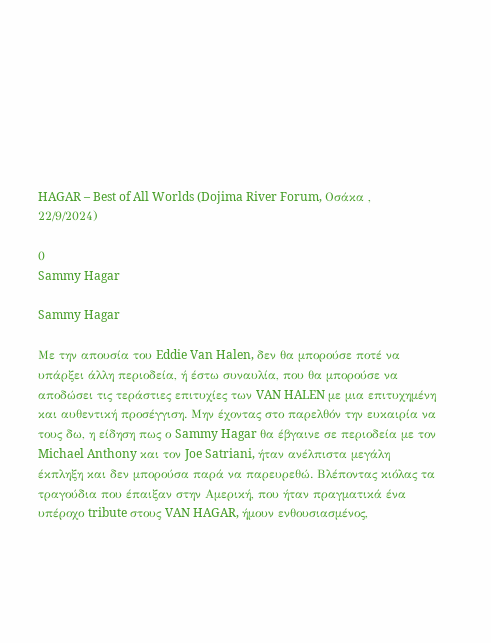HAGAR – Best of All Worlds (Dojima River Forum, Οσάκα , 22/9/2024)

0
Sammy Hagar

Sammy Hagar

Με την απουσία του Eddie Van Halen, δεν θα μπορούσε ποτέ να υπάρξει άλλη περιοδεία, ή έστω συναυλία, που θα μπορούσε να αποδώσει τις τεράστιες επιτυχίες των VAN HALEN με μια επιτυχημένη και αυθεντική προσέγγιση. Μην έχοντας στο παρελθόν την ευκαιρία να τους δω, η είδηση πως ο Sammy Hagar θα έβγαινε σε περιοδεία με τον Michael Anthony και τον Joe Satriani, ήταν ανέλπιστα μεγάλη έκπληξη και δεν μπορούσα παρά να παρευρεθώ. Βλέποντας κιόλας τα τραγούδια που έπαιξαν στην Αμερική, που ήταν πραγματικά ένα υπέροχο tribute στους VAN HAGAR, ήμουν ενθουσιασμένος,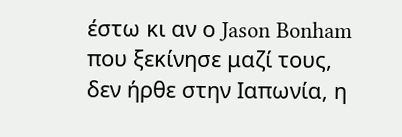έστω κι αν ο Jason Bonham που ξεκίνησε μαζί τους, δεν ήρθε στην Ιαπωνία, η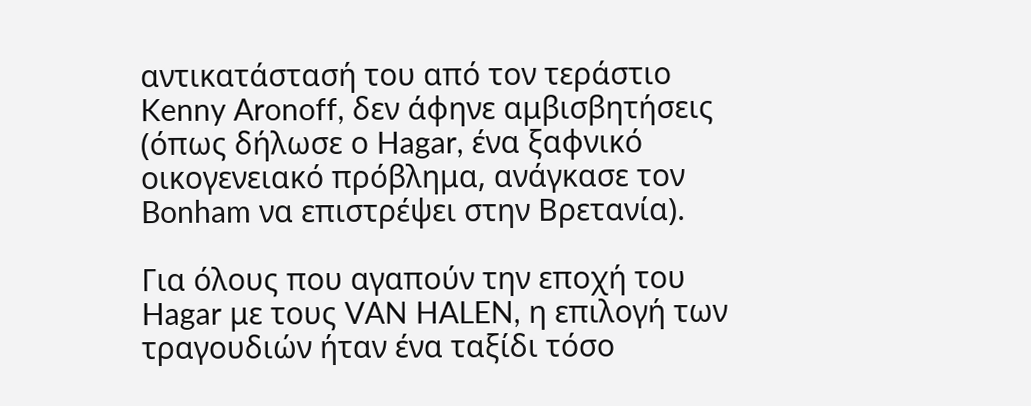αντικατάστασή του από τον τεράστιο Kenny Aronoff, δεν άφηνε αμβισβητήσεις (όπως δήλωσε ο Hagar, ένα ξαφνικό οικογενειακό πρόβλημα, ανάγκασε τον Bonham να επιστρέψει στην Βρετανία).

Για όλους που αγαπούν την εποχή του Hagar με τους VAN HALEN, η επιλογή των τραγουδιών ήταν ένα ταξίδι τόσο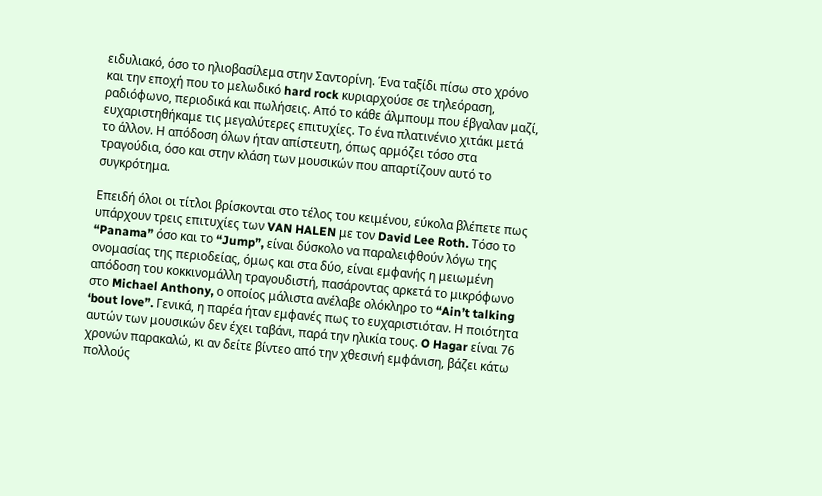ειδυλιακό, όσο το ηλιοβασίλεμα στην Σαντορίνη. Ένα ταξίδι πίσω στο χρόνο και την εποχή που το μελωδικό hard rock κυριαρχούσε σε τηλεόραση, ραδιόφωνο, περιοδικά και πωλήσεις. Από το κάθε άλμπουμ που έβγαλαν μαζί, ευχαριστηθήκαμε τις μεγαλύτερες επιτυχίες. Το ένα πλατινένιο χιτάκι μετά το άλλον. Η απόδοση όλων ήταν απίστευτη, όπως αρμόζει τόσο στα τραγούδια, όσο και στην κλάση των μουσικών που απαρτίζουν αυτό το συγκρότημα.

Επειδή όλοι οι τίτλοι βρίσκονται στο τέλος του κειμένου, εύκολα βλέπετε πως υπάρχουν τρεις επιτυχίες των VAN HALEN με τον David Lee Roth. Τόσο το “Panama” όσο και το “Jump”, είναι δύσκολο να παραλειφθούν λόγω της ονομασίας της περιοδείας, όμως και στα δύο, είναι εμφανής η μειωμένη απόδοση του κοκκινομάλλη τραγουδιστή, πασάροντας αρκετά το μικρόφωνο στο Michael Anthony, ο οποίος μάλιστα ανέλαβε ολόκληρο το “Ain’t talking ‘bout love”. Γενικά, η παρέα ήταν εμφανές πως το ευχαριστιόταν. Η ποιότητα αυτών των μουσικών δεν έχει ταβάνι, παρά την ηλικία τους. O Hagar είναι 76 χρονών παρακαλώ, κι αν δείτε βίντεο από την χθεσινή εμφάνιση, βάζει κάτω πολλούς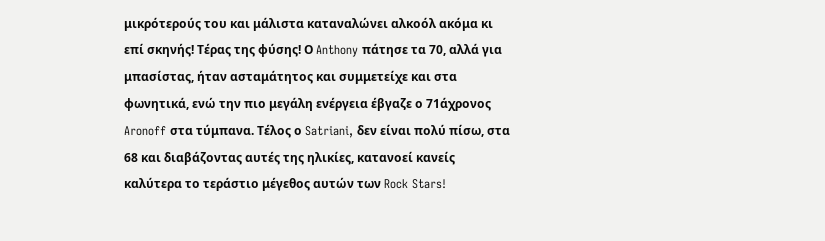μικρότερούς του και μάλιστα καταναλώνει αλκοόλ ακόμα κι επί σκηνής! Τέρας της φύσης! Ο Anthony πάτησε τα 70, αλλά για μπασίστας, ήταν ασταμάτητος και συμμετείχε και στα φωνητικά, ενώ την πιο μεγάλη ενέργεια έβγαζε ο 71άχρονος Aronoff στα τύμπανα. Τέλος ο Satriani, δεν είναι πολύ πίσω, στα 68 και διαβάζοντας αυτές της ηλικίες, κατανοεί κανείς καλύτερα το τεράστιο μέγεθος αυτών των Rock Stars!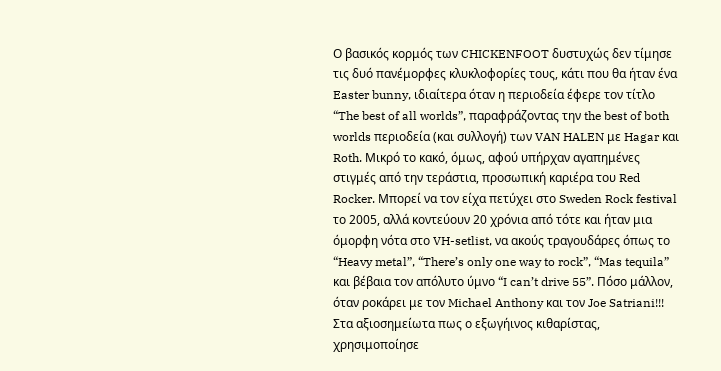Ο βασικός κορμός των CHICKENFOOT δυστυχώς δεν τίμησε τις δυό πανέμορφες κλυκλοφορίες τους, κάτι που θα ήταν ένα Easter bunny, ιδιαίτερα όταν η περιοδεία έφερε τον τίτλο “The best of all worlds”, παραφράζοντας την the best of both worlds περιοδεία (και συλλογή) των VAN HALEN με Hagar και Roth. Μικρό το κακό, όμως, αφού υπήρχαν αγαπημένες στιγμές από την τεράστια, προσωπική καριέρα του Red Rocker. Μπορεί να τον είχα πετύχει στο Sweden Rock festival το 2005, αλλά κοντεύουν 20 χρόνια από τότε και ήταν μια όμορφη νότα στο VH-setlist, να ακούς τραγουδάρες όπως το “Heavy metal”, “There’s only one way to rock”, “Mas tequila” και βέβαια τον απόλυτο ύμνο “I can’t drive 55”. Πόσο μάλλον, όταν ροκάρει με τον Michael Anthony και τον Joe Satriani!!! Στα αξιοσημείωτα πως ο εξωγήινος κιθαρίστας, χρησιμοποίησε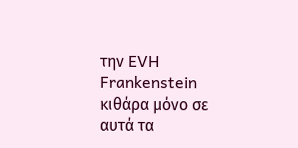την EVH Frankenstein κιθάρα μόνο σε αυτά τα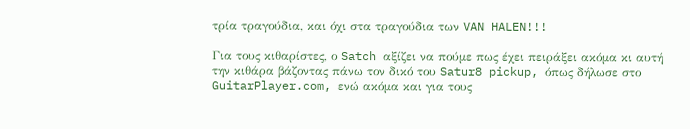τρία τραγούδια, και όχι στα τραγούδια των VAN HALEN!!!

Για τους κιθαρίστες, ο Satch αξίζει να πούμε πως έχει πειράξει ακόμα κι αυτή την κιθάρα βάζοντας πάνω τον δικό του Satur8 pickup, όπως δήλωσε στο GuitarPlayer.com, ενώ ακόμα και για τους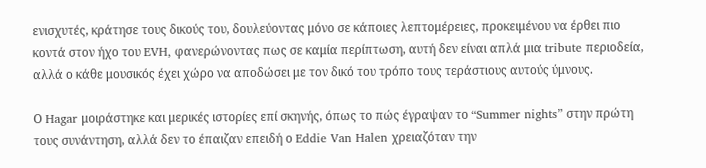ενισχυτές, κράτησε τους δικούς του, δουλεύοντας μόνο σε κάποιες λεπτομέρειες, προκειμένου να έρθει πιο κοντά στον ήχο του EVH, φανερώνοντας πως σε καμία περίπτωση, αυτή δεν είναι απλά μια tribute περιοδεία, αλλά ο κάθε μουσικός έχει χώρο να αποδώσει με τον δικό του τρόπο τους τεράστιους αυτούς ύμνους.

Ο Hagar μοιράστηκε και μερικές ιστορίες επί σκηνής, όπως το πώς έγραψαν το “Summer nights” στην πρώτη τους συνάντηση, αλλά δεν το έπαιζαν επειδή ο Eddie Van Halen χρειαζόταν την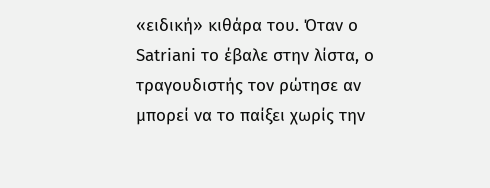«ειδική» κιθάρα του. Όταν ο Satriani το έβαλε στην λίστα, ο τραγουδιστής τον ρώτησε αν μπορεί να το παίξει χωρίς την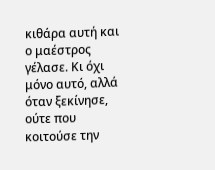κιθάρα αυτή και ο μαέστρος γέλασε. Κι όχι μόνο αυτό, αλλά όταν ξεκίνησε, ούτε που κοιτούσε την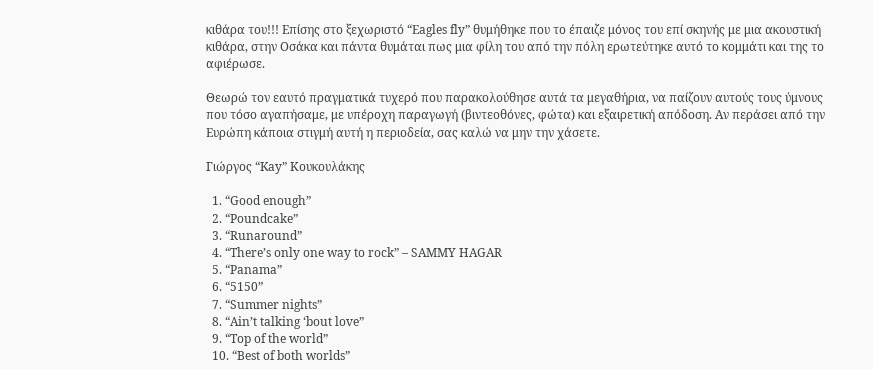κιθάρα του!!! Επίσης στο ξεχωριστό “Eagles fly” θυμήθηκε που το έπαιζε μόνος του επί σκηνής με μια ακουστική κιθάρα, στην Οσάκα και πάντα θυμάται πως μια φίλη του από την πόλη ερωτεύτηκε αυτό το κομμάτι και της το αφιέρωσε.

Θεωρώ τον εαυτό πραγματικά τυχερό που παρακολούθησε αυτά τα μεγαθήρια, να παίζουν αυτούς τους ύμνους που τόσο αγαπήσαμε, με υπέροχη παραγωγή (βιντεοθόνες, φώτα) και εξαιρετική απόδοση. Αν περάσει από την Ευρώπη κάποια στιγμή αυτή η περιοδεία, σας καλώ να μην την χάσετε.

Γιώργος “Kay” Κουκουλάκης

  1. “Good enough”
  2. “Poundcake”
  3. “Runaround”
  4. “There’s only one way to rock” – SAMMY HAGAR
  5. “Panama”
  6. “5150”
  7. “Summer nights”
  8. “Ain’t talking ‘bout love”
  9. “Top of the world”
  10. “Best of both worlds”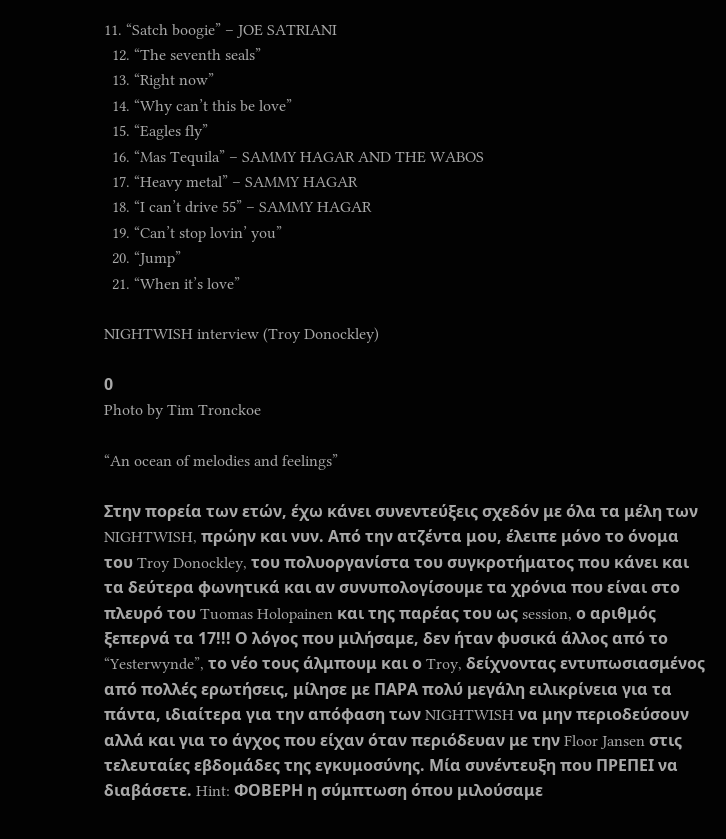11. “Satch boogie” – JOE SATRIANI
  12. “The seventh seals”
  13. “Right now”
  14. “Why can’t this be love”
  15. “Eagles fly”
  16. “Mas Tequila” – SAMMY HAGAR AND THE WABOS
  17. “Heavy metal” – SAMMY HAGAR
  18. “I can’t drive 55” – SAMMY HAGAR
  19. “Can’t stop lovin’ you”
  20. “Jump”
  21. “When it’s love”

NIGHTWISH interview (Troy Donockley)

0
Photo by Tim Tronckoe

“An ocean of melodies and feelings”

Στην πορεία των ετών, έχω κάνει συνεντεύξεις σχεδόν με όλα τα μέλη των NIGHTWISH, πρώην και νυν. Από την ατζέντα μου, έλειπε μόνο το όνομα του Troy Donockley, του πολυοργανίστα του συγκροτήματος που κάνει και τα δεύτερα φωνητικά και αν συνυπολογίσουμε τα χρόνια που είναι στο πλευρό του Tuomas Holopainen και της παρέας του ως session, ο αριθμός ξεπερνά τα 17!!! Ο λόγος που μιλήσαμε, δεν ήταν φυσικά άλλος από το “Yesterwynde”, το νέο τους άλμπουμ και ο Troy, δείχνοντας εντυπωσιασμένος από πολλές ερωτήσεις, μίλησε με ΠΑΡΑ πολύ μεγάλη ειλικρίνεια για τα πάντα, ιδιαίτερα για την απόφαση των NIGHTWISH να μην περιοδεύσουν αλλά και για το άγχος που είχαν όταν περιόδευαν με την Floor Jansen στις τελευταίες εβδομάδες της εγκυμοσύνης. Μία συνέντευξη που ΠΡΕΠΕΙ να διαβάσετε. Hint: ΦΟΒΕΡΗ η σύμπτωση όπου μιλούσαμε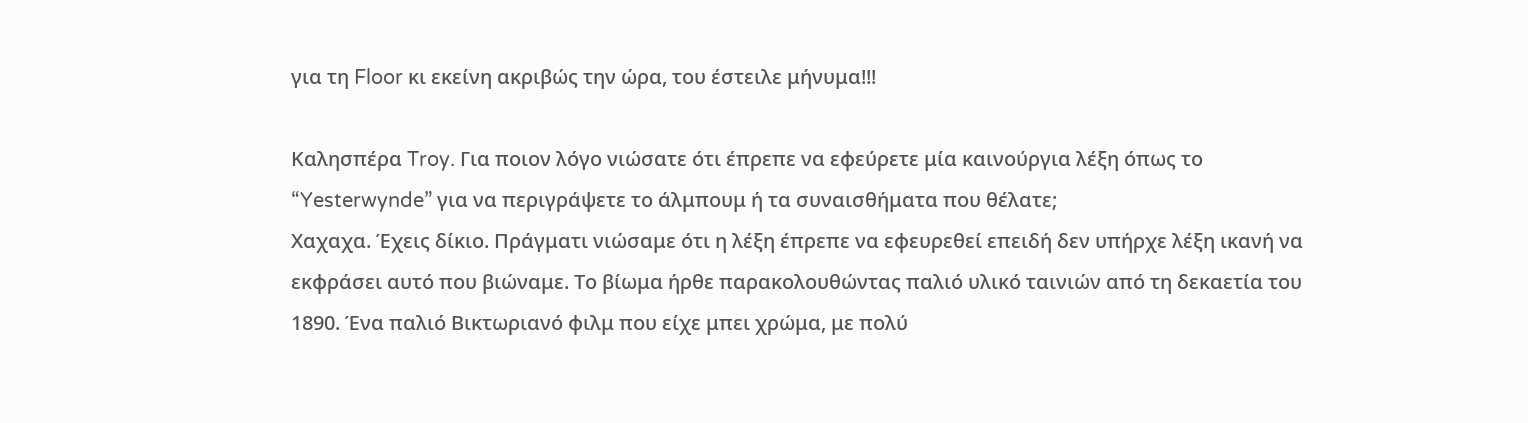για τη Floor κι εκείνη ακριβώς την ώρα, του έστειλε μήνυμα!!!

Καλησπέρα Troy. Για ποιον λόγο νιώσατε ότι έπρεπε να εφεύρετε μία καινούργια λέξη όπως το “Yesterwynde” για να περιγράψετε το άλμπουμ ή τα συναισθήματα που θέλατε;
Χαχαχα. Έχεις δίκιο. Πράγματι νιώσαμε ότι η λέξη έπρεπε να εφευρεθεί επειδή δεν υπήρχε λέξη ικανή να εκφράσει αυτό που βιώναμε. Το βίωμα ήρθε παρακολουθώντας παλιό υλικό ταινιών από τη δεκαετία του 1890. Ένα παλιό Βικτωριανό φιλμ που είχε μπει χρώμα, με πολύ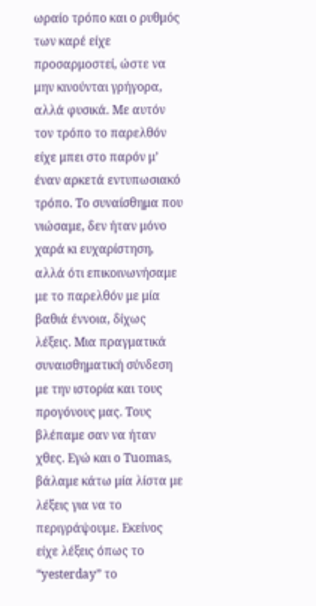ωραίο τρόπο και ο ρυθμός των καρέ είχε προσαρμοστεί, ώστε να μην κινούνται γρήγορα, αλλά φυσικά. Με αυτόν τον τρόπο το παρελθόν είχε μπει στο παρόν μ’ έναν αρκετά εντυπωσιακό τρόπο. Το συναίσθημα που νιώσαμε, δεν ήταν μόνο χαρά κι ευχαρίστηση, αλλά ότι επικοινωνήσαμε με το παρελθόν με μία βαθιά έννοια, δίχως λέξεις. Μια πραγματικά συναισθηματική σύνδεση με την ιστορία και τους προγόνους μας. Τους βλέπαμε σαν να ήταν χθες. Εγώ και ο Tuomas, βάλαμε κάτω μία λίστα με λέξεις για να το περιγράψουμε. Εκείνος είχε λέξεις όπως το “yesterday” το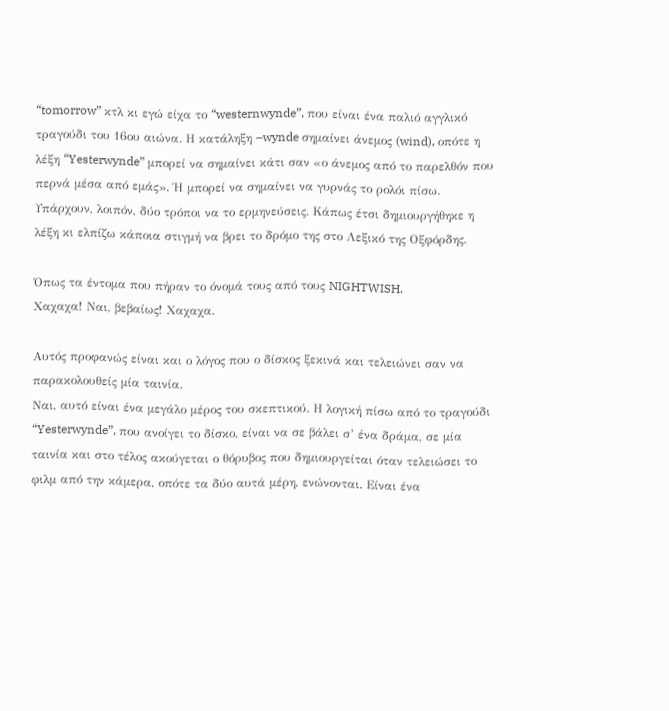“tomorrow” κτλ κι εγώ είχα το “westernwynde”, που είναι ένα παλιό αγγλικό τραγούδι του 16ου αιώνα. Η κατάληξη –wynde σημαίνει άνεμος (wind), οπότε η λέξη “Yesterwynde” μπορεί να σημαίνει κάτι σαν «ο άνεμος από το παρελθόν που περνά μέσα από εμάς». Ή μπορεί να σημαίνει να γυρνάς το ρολόι πίσω. Υπάρχουν, λοιπόν, δύο τρόποι να το ερμηνεύσεις. Κάπως έτσι δημιουργήθηκε η λέξη κι ελπίζω κάποια στιγμή να βρει το δρόμο της στο Λεξικό της Οξφόρδης.

Όπως τα έντομα που πήραν το όνομά τους από τους NIGHTWISH.
Χαχαχα! Ναι, βεβαίως! Χαχαχα.

Αυτός προφανώς είναι και ο λόγος που ο δίσκος ξεκινά και τελειώνει σαν να παρακολουθείς μία ταινία.
Ναι, αυτό είναι ένα μεγάλο μέρος του σκεπτικού. Η λογική πίσω από το τραγούδι “Yesterwynde”, που ανοίγει το δίσκο, είναι να σε βάλει σ’ ένα δράμα, σε μία ταινία και στο τέλος ακούγεται ο θόρυβος που δημιουργείται όταν τελειώσει το φιλμ από την κάμερα, οπότε τα δύο αυτά μέρη, ενώνονται. Είναι ένα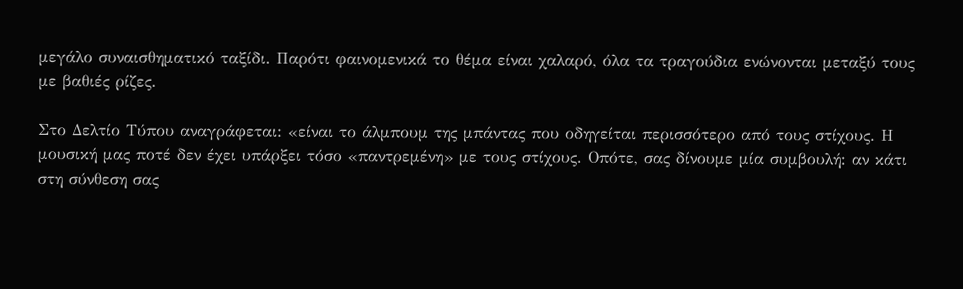μεγάλο συναισθηματικό ταξίδι. Παρότι φαινομενικά το θέμα είναι χαλαρό, όλα τα τραγούδια ενώνονται μεταξύ τους με βαθιές ρίζες.

Στο Δελτίο Τύπου αναγράφεται: «είναι το άλμπουμ της μπάντας που οδηγείται περισσότερο από τους στίχους. Η μουσική μας ποτέ δεν έχει υπάρξει τόσο «παντρεμένη» με τους στίχους. Οπότε, σας δίνουμε μία συμβουλή: αν κάτι στη σύνθεση σας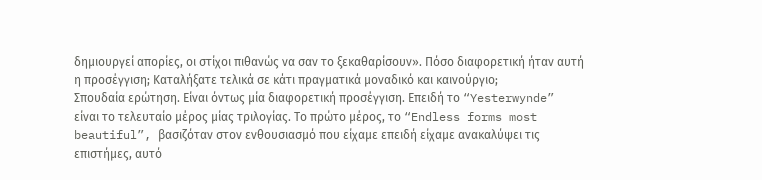δημιουργεί απορίες, οι στίχοι πιθανώς να σαν το ξεκαθαρίσουν». Πόσο διαφορετική ήταν αυτή η προσέγγιση; Καταλήξατε τελικά σε κάτι πραγματικά μοναδικό και καινούργιο;
Σπουδαία ερώτηση. Είναι όντως μία διαφορετική προσέγγιση. Επειδή το “Yesterwynde” είναι το τελευταίο μέρος μίας τριλογίας. Το πρώτο μέρος, το “Endless forms most beautiful”, βασιζόταν στον ενθουσιασμό που είχαμε επειδή είχαμε ανακαλύψει τις επιστήμες, αυτό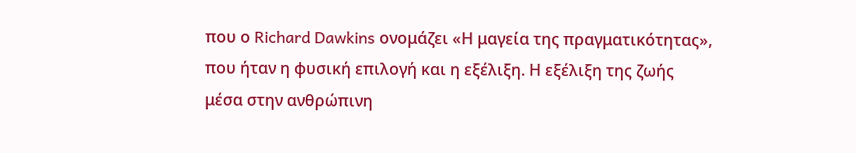που ο Richard Dawkins ονομάζει «Η μαγεία της πραγματικότητας», που ήταν η φυσική επιλογή και η εξέλιξη. Η εξέλιξη της ζωής μέσα στην ανθρώπινη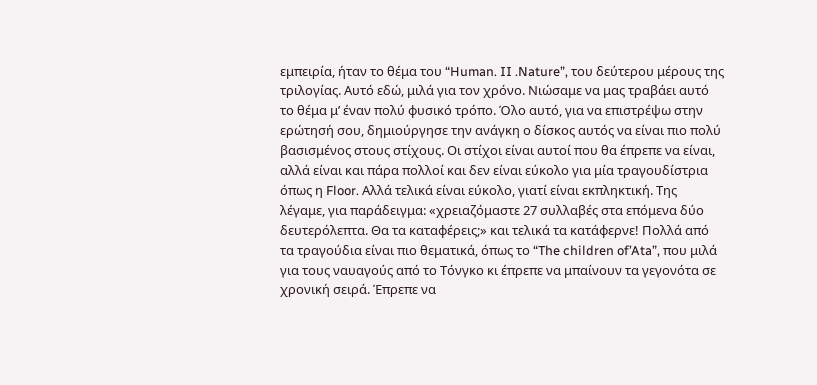εμπειρία, ήταν το θέμα του “Human. II .Nature”, του δεύτερου μέρους της τριλογίας. Αυτό εδώ, μιλά για τον χρόνο. Νιώσαμε να μας τραβάει αυτό το θέμα μ’ έναν πολύ φυσικό τρόπο. Όλο αυτό, για να επιστρέψω στην ερώτησή σου, δημιούργησε την ανάγκη ο δίσκος αυτός να είναι πιο πολύ βασισμένος στους στίχους. Οι στίχοι είναι αυτοί που θα έπρεπε να είναι, αλλά είναι και πάρα πολλοί και δεν είναι εύκολο για μία τραγουδίστρια όπως η Floor. Αλλά τελικά είναι εύκολο, γιατί είναι εκπληκτική. Της λέγαμε, για παράδειγμα: «χρειαζόμαστε 27 συλλαβές στα επόμενα δύο δευτερόλεπτα. Θα τα καταφέρεις;» και τελικά τα κατάφερνε! Πολλά από τα τραγούδια είναι πιο θεματικά, όπως το “The children of’Ata”, που μιλά για τους ναυαγούς από το Τόνγκο κι έπρεπε να μπαίνουν τα γεγονότα σε χρονική σειρά. Έπρεπε να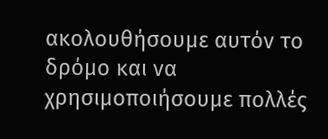ακολουθήσουμε αυτόν το δρόμο και να χρησιμοποιήσουμε πολλές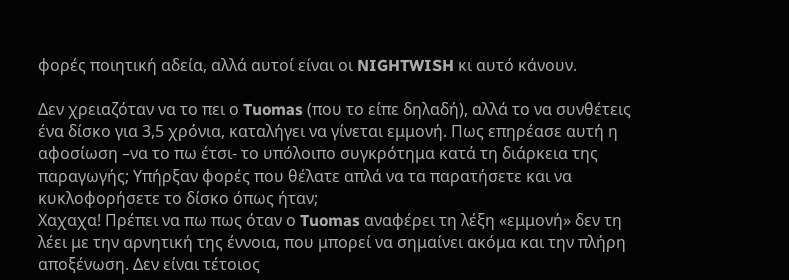φορές ποιητική αδεία, αλλά αυτοί είναι οι NIGHTWISH κι αυτό κάνουν.

Δεν χρειαζόταν να το πει ο Tuomas (που το είπε δηλαδή), αλλά το να συνθέτεις ένα δίσκο για 3,5 χρόνια, καταλήγει να γίνεται εμμονή. Πως επηρέασε αυτή η αφοσίωση –να το πω έτσι- το υπόλοιπο συγκρότημα κατά τη διάρκεια της παραγωγής; Υπήρξαν φορές που θέλατε απλά να τα παρατήσετε και να κυκλοφορήσετε το δίσκο όπως ήταν;
Χαχαχα! Πρέπει να πω πως όταν ο Tuomas αναφέρει τη λέξη «εμμονή» δεν τη λέει με την αρνητική της έννοια, που μπορεί να σημαίνει ακόμα και την πλήρη αποξένωση. Δεν είναι τέτοιος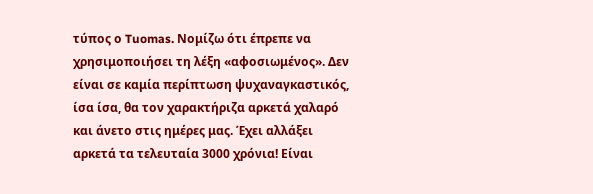τύπος ο Tuomas. Νομίζω ότι έπρεπε να χρησιμοποιήσει τη λέξη «αφοσιωμένος». Δεν είναι σε καμία περίπτωση ψυχαναγκαστικός, ίσα ίσα, θα τον χαρακτήριζα αρκετά χαλαρό και άνετο στις ημέρες μας. Έχει αλλάξει αρκετά τα τελευταία 3000 χρόνια! Είναι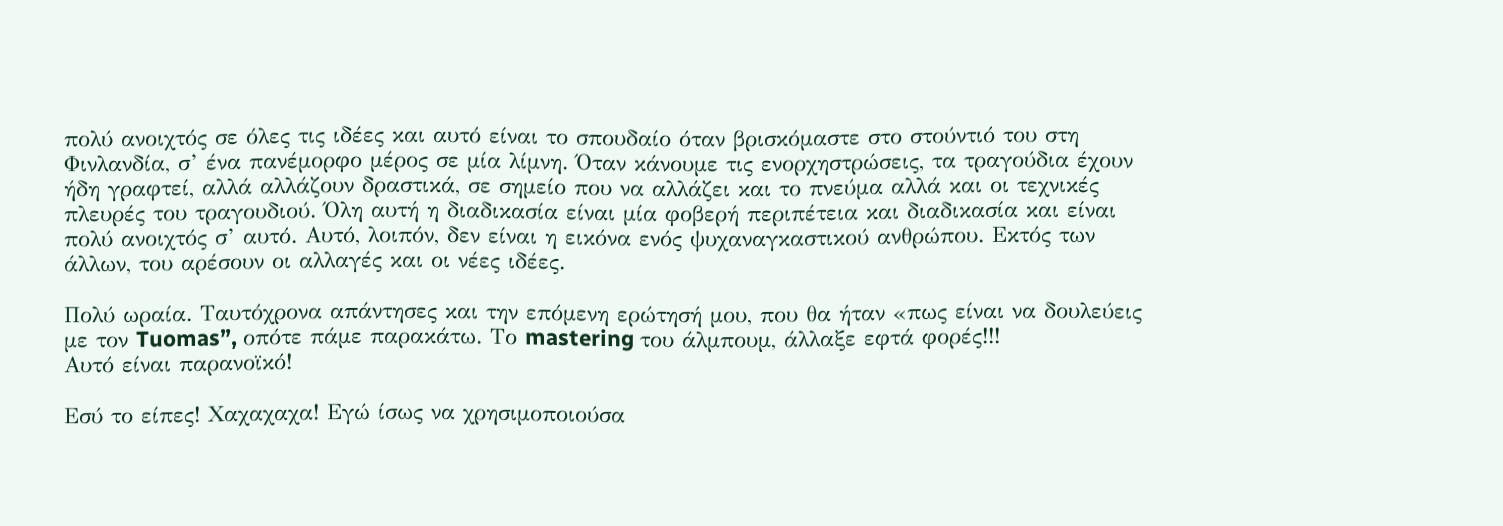πολύ ανοιχτός σε όλες τις ιδέες και αυτό είναι το σπουδαίο όταν βρισκόμαστε στο στούντιό του στη Φινλανδία, σ’ ένα πανέμορφο μέρος σε μία λίμνη. Όταν κάνουμε τις ενορχηστρώσεις, τα τραγούδια έχουν ήδη γραφτεί, αλλά αλλάζουν δραστικά, σε σημείο που να αλλάζει και το πνεύμα αλλά και οι τεχνικές πλευρές του τραγουδιού. Όλη αυτή η διαδικασία είναι μία φοβερή περιπέτεια και διαδικασία και είναι πολύ ανοιχτός σ’ αυτό. Αυτό, λοιπόν, δεν είναι η εικόνα ενός ψυχαναγκαστικού ανθρώπου. Εκτός των άλλων, του αρέσουν οι αλλαγές και οι νέες ιδέες.

Πολύ ωραία. Ταυτόχρονα απάντησες και την επόμενη ερώτησή μου, που θα ήταν «πως είναι να δουλεύεις με τον Tuomas”, οπότε πάμε παρακάτω. Το mastering του άλμπουμ, άλλαξε εφτά φορές!!!
Αυτό είναι παρανοϊκό!

Εσύ το είπες! Χαχαχαχα! Εγώ ίσως να χρησιμοποιούσα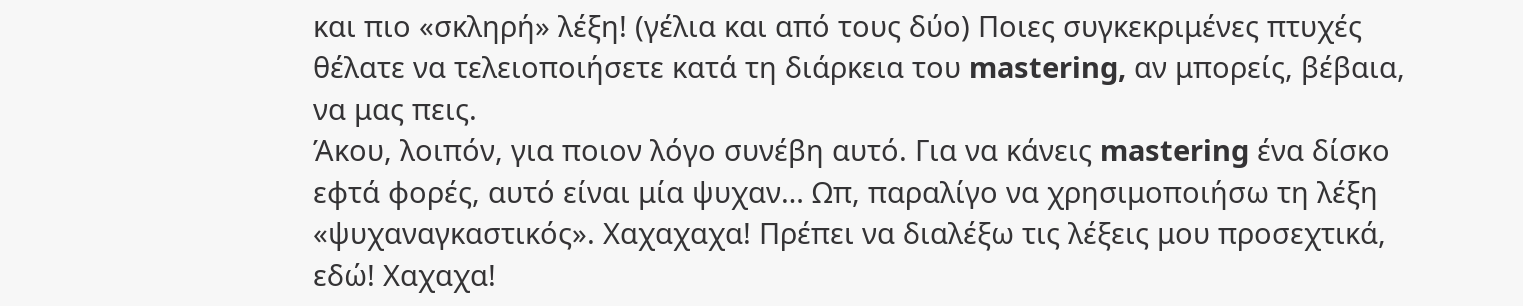και πιο «σκληρή» λέξη! (γέλια και από τους δύο) Ποιες συγκεκριμένες πτυχές θέλατε να τελειοποιήσετε κατά τη διάρκεια του mastering, αν μπορείς, βέβαια, να μας πεις.
Άκου, λοιπόν, για ποιον λόγο συνέβη αυτό. Για να κάνεις mastering ένα δίσκο εφτά φορές, αυτό είναι μία ψυχαν… Ωπ, παραλίγο να χρησιμοποιήσω τη λέξη «ψυχαναγκαστικός». Χαχαχαχα! Πρέπει να διαλέξω τις λέξεις μου προσεχτικά, εδώ! Χαχαχα!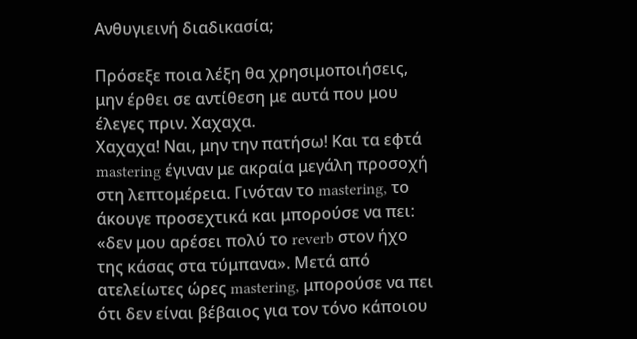Ανθυγιεινή διαδικασία;

Πρόσεξε ποια λέξη θα χρησιμοποιήσεις, μην έρθει σε αντίθεση με αυτά που μου έλεγες πριν. Χαχαχα.
Χαχαχα! Ναι, μην την πατήσω! Και τα εφτά mastering έγιναν με ακραία μεγάλη προσοχή στη λεπτομέρεια. Γινόταν το mastering, το άκουγε προσεχτικά και μπορούσε να πει: «δεν μου αρέσει πολύ το reverb στον ήχο της κάσας στα τύμπανα». Μετά από ατελείωτες ώρες mastering, μπορούσε να πει ότι δεν είναι βέβαιος για τον τόνο κάποιου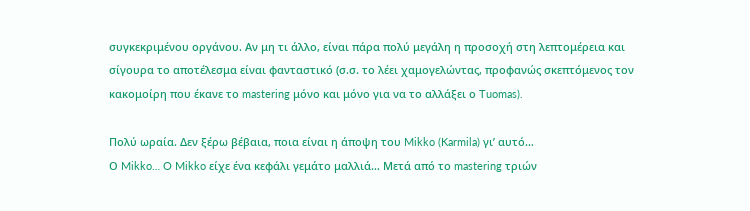συγκεκριμένου οργάνου. Αν μη τι άλλο, είναι πάρα πολύ μεγάλη η προσοχή στη λεπτομέρεια και σίγουρα το αποτέλεσμα είναι φανταστικό (σ.σ. το λέει χαμογελώντας, προφανώς σκεπτόμενος τον κακομοίρη που έκανε το mastering μόνο και μόνο για να το αλλάξει ο Tuomas).

Πολύ ωραία. Δεν ξέρω βέβαια, ποια είναι η άποψη του Mikko (Karmila) γι’ αυτό…
Ο Mikko… O Mikko είχε ένα κεφάλι γεμάτο μαλλιά… Μετά από το mastering τριών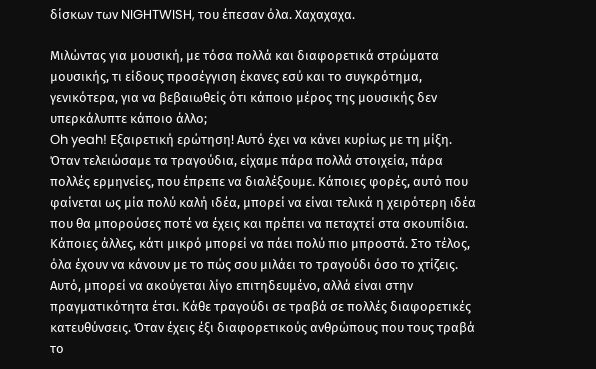δίσκων των NIGHTWISH, του έπεσαν όλα. Χαχαχαχα.

Μιλώντας για μουσική, με τόσα πολλά και διαφορετικά στρώματα μουσικής, τι είδους προσέγγιση έκανες εσύ και το συγκρότημα, γενικότερα, για να βεβαιωθείς ότι κάποιο μέρος της μουσικής δεν υπερκάλυπτε κάποιο άλλο;
Oh yeah! Εξαιρετική ερώτηση! Αυτό έχει να κάνει κυρίως με τη μίξη. Όταν τελειώσαμε τα τραγούδια, είχαμε πάρα πολλά στοιχεία, πάρα πολλές ερμηνείες, που έπρεπε να διαλέξουμε. Κάποιες φορές, αυτό που φαίνεται ως μία πολύ καλή ιδέα, μπορεί να είναι τελικά η χειρότερη ιδέα που θα μπορούσες ποτέ να έχεις και πρέπει να πεταχτεί στα σκουπίδια. Κάποιες άλλες, κάτι μικρό μπορεί να πάει πολύ πιο μπροστά. Στο τέλος, όλα έχουν να κάνουν με το πώς σου μιλάει το τραγούδι όσο το χτίζεις. Αυτό, μπορεί να ακούγεται λίγο επιτηδευμένο, αλλά είναι στην πραγματικότητα έτσι. Κάθε τραγούδι σε τραβά σε πολλές διαφορετικές κατευθύνσεις. Όταν έχεις έξι διαφορετικούς ανθρώπους που τους τραβά το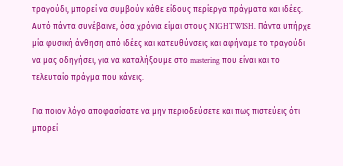τραγούδι, μπορεί να συμβούν κάθε είδους περίεργα πράγματα και ιδέες. Αυτό πάντα συνέβαινε, όσα χρόνια είμαι στους NIGHTWISH. Πάντα υπήρχε μία φυσική άνθηση από ιδέες και κατευθύνσεις και αφήναμε το τραγούδι να μας οδηγήσει, για να καταλήξουμε στο mastering που είναι και το τελευταίο πράγμα που κάνεις.

Για ποιον λόγο αποφασίσατε να μην περιοδεύσετε και πως πιστεύεις ότι μπορεί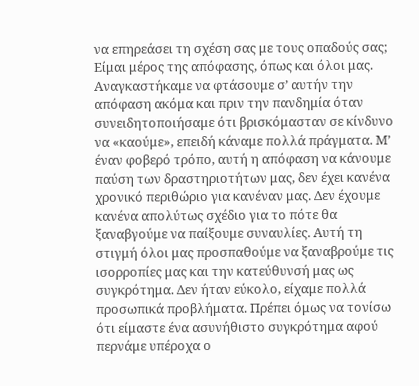να επηρεάσει τη σχέση σας με τους οπαδούς σας;
Είμαι μέρος της απόφασης, όπως και όλοι μας. Αναγκαστήκαμε να φτάσουμε σ’ αυτήν την απόφαση ακόμα και πριν την πανδημία όταν συνειδητοποιήσαμε ότι βρισκόμασταν σε κίνδυνο να «καούμε», επειδή κάναμε πολλά πράγματα. Μ’ έναν φοβερό τρόπο, αυτή η απόφαση να κάνουμε παύση των δραστηριοτήτων μας, δεν έχει κανένα χρονικό περιθώριο για κανέναν μας. Δεν έχουμε κανένα απολύτως σχέδιο για το πότε θα ξαναβγούμε να παίξουμε συναυλίες. Αυτή τη στιγμή όλοι μας προσπαθούμε να ξαναβρούμε τις ισορροπίες μας και την κατεύθυνσή μας ως συγκρότημα. Δεν ήταν εύκολο, είχαμε πολλά προσωπικά προβλήματα. Πρέπει όμως να τονίσω ότι είμαστε ένα ασυνήθιστο συγκρότημα αφού περνάμε υπέροχα ο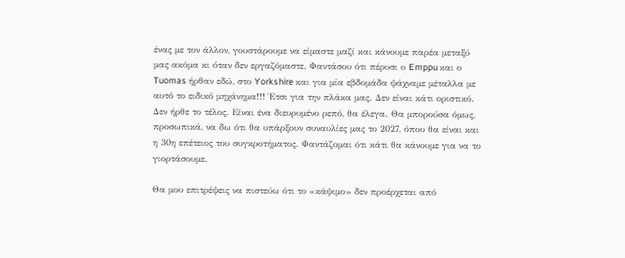ένας με τον άλλον, γουστάρουμε να είμαστε μαζί και κάνουμε παρέα μεταξύ μας ακόμα κι όταν δεν εργαζόμαστε. Φαντάσου ότι πέρυσι ο Emppu και ο Tuomas ήρθαν εδώ, στο Yorkshire και για μία εβδομάδα ψάχναμε μέταλλα με αυτό το ειδικό μηχάνημα!!! Έτσι για την πλάκα μας. Δεν είναι κάτι οριστικό. Δεν ήρθε το τέλος. Είναι ένα διευρυμένο ρεπό, θα έλεγα. Θα μπορούσα όμως, προσωπικά, να δω ότι θα υπάρξουν συναυλίες μας το 2027, όπου θα είναι και η 30η επέτειος του συγκροτήματος. Φαντάζομαι ότι κάτι θα κάνουμε για να το γιορτάσουμε.

Θα μου επιτρέψεις να πιστεύω ότι το «κάψιμο» δεν προέρχεται από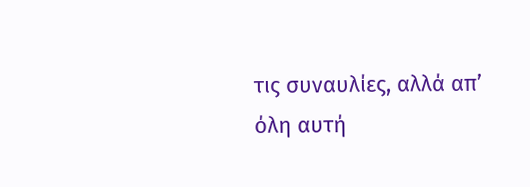τις συναυλίες, αλλά απ’ όλη αυτή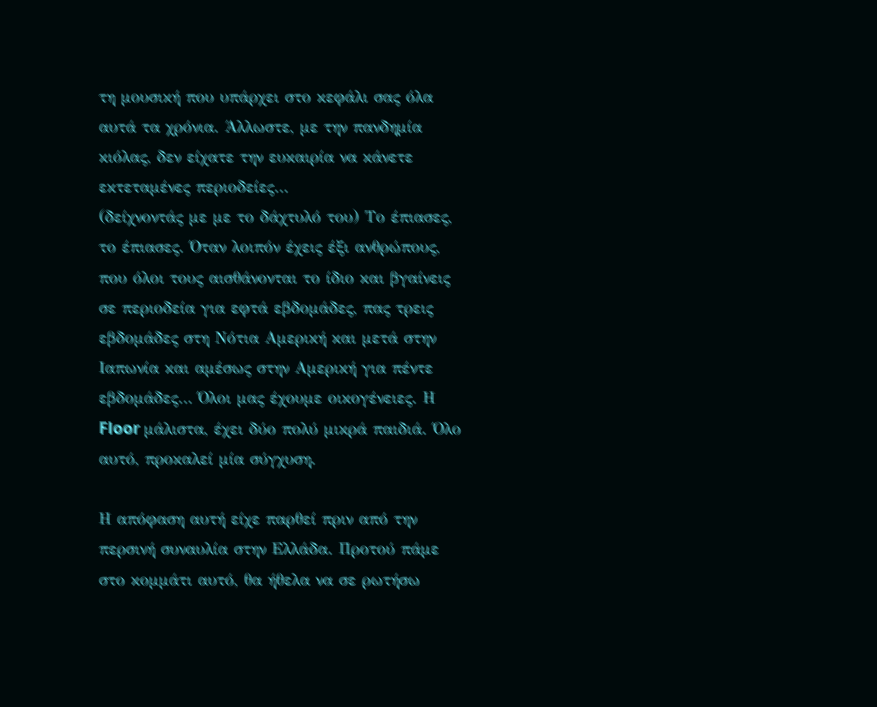τη μουσική που υπάρχει στο κεφάλι σας όλα αυτά τα χρόνια. Άλλωστε, με την πανδημία κιόλας, δεν είχατε την ευκαιρία να κάνετε εκτεταμένες περιοδείες…
(δείχνοντάς με με το δάχτυλό του) Το έπιασες, το έπιασες. Όταν λοιπόν έχεις έξι ανθρώπους, που όλοι τους αισθάνονται το ίδιο και βγαίνεις σε περιοδεία για εφτά εβδομάδες, πας τρεις εβδομάδες στη Νότια Αμερική και μετά στην Ιαπωνία και αμέσως στην Αμερική για πέντε εβδομάδες… Όλοι μας έχουμε οικογένειες. Η Floor μάλιστα, έχει δύο πολύ μικρά παιδιά. Όλο αυτό, προκαλεί μία σύγχυση.

Η απόφαση αυτή είχε παρθεί πριν από την περσινή συναυλία στην Ελλάδα. Προτού πάμε στο κομμάτι αυτό, θα ήθελα να σε ρωτήσω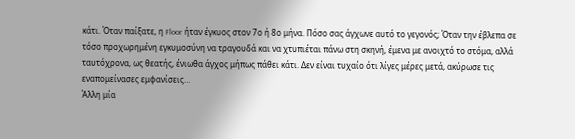κάτι. Όταν παίξατε, η Floor ήταν έγκυος στον 7ο ή 8ο μήνα. Πόσο σας άγχωνε αυτό το γεγονός; Όταν την έβλεπα σε τόσο προχωρημένη εγκυμοσύνη να τραγουδά και να χτυπιέται πάνω στη σκηνή, έμενα με ανοιχτό το στόμα, αλλά ταυτόχρονα, ως θεατής, ένιωθα άγχος μήπως πάθει κάτι. Δεν είναι τυχαίο ότι λίγες μέρες μετά, ακύρωσε τις εναπομείνασες εμφανίσεις…
Άλλη μία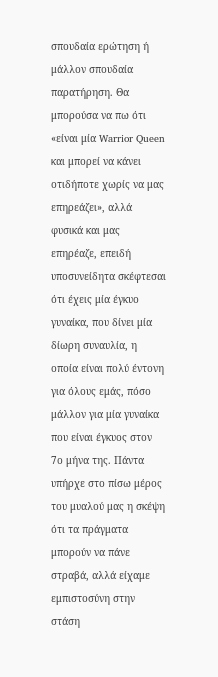σπουδαία ερώτηση ή μάλλον σπουδαία παρατήρηση. Θα μπορούσα να πω ότι «είναι μία Warrior Queen και μπορεί να κάνει οτιδήποτε χωρίς να μας επηρεάζει», αλλά φυσικά και μας επηρέαζε, επειδή υποσυνείδητα σκέφτεσαι ότι έχεις μία έγκυο γυναίκα, που δίνει μία δίωρη συναυλία, η οποία είναι πολύ έντονη για όλους εμάς, πόσο μάλλον για μία γυναίκα που είναι έγκυος στον 7ο μήνα της. Πάντα υπήρχε στο πίσω μέρος του μυαλού μας η σκέψη ότι τα πράγματα μπορούν να πάνε στραβά, αλλά είχαμε εμπιστοσύνη στην στάση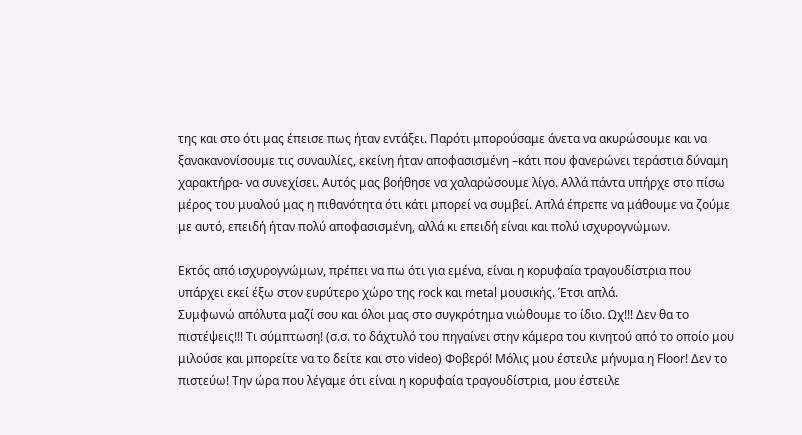της και στο ότι μας έπεισε πως ήταν εντάξει. Παρότι μπορούσαμε άνετα να ακυρώσουμε και να ξανακανονίσουμε τις συναυλίες, εκείνη ήταν αποφασισμένη –κάτι που φανερώνει τεράστια δύναμη χαρακτήρα- να συνεχίσει. Αυτός μας βοήθησε να χαλαρώσουμε λίγο. Αλλά πάντα υπήρχε στο πίσω μέρος του μυαλού μας η πιθανότητα ότι κάτι μπορεί να συμβεί. Απλά έπρεπε να μάθουμε να ζούμε με αυτό, επειδή ήταν πολύ αποφασισμένη, αλλά κι επειδή είναι και πολύ ισχυρογνώμων.

Εκτός από ισχυρογνώμων, πρέπει να πω ότι για εμένα, είναι η κορυφαία τραγουδίστρια που υπάρχει εκεί έξω στον ευρύτερο χώρο της rock και metal μουσικής. Έτσι απλά.
Συμφωνώ απόλυτα μαζί σου και όλοι μας στο συγκρότημα νιώθουμε το ίδιο. Ωχ!!! Δεν θα το πιστέψεις!!! Τι σύμπτωση! (σ.σ. το δάχτυλό του πηγαίνει στην κάμερα του κινητού από το οποίο μου μιλούσε και μπορείτε να το δείτε και στο video) Φοβερό! Μόλις μου έστειλε μήνυμα η Floor! Δεν το πιστεύω! Την ώρα που λέγαμε ότι είναι η κορυφαία τραγουδίστρια, μου έστειλε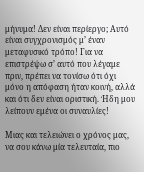μήνυμα! Δεν είναι περίεργο; Αυτό είναι συγχρονισμός μ’ έναν μεταφυσικό τρόπο! Για να επιστρέψω σ’ αυτό που λέγαμε πριν, πρέπει να τονίσω ότι όχι μόνο η απόφαση ήταν κοινή, αλλά και ότι δεν είναι οριστική. Ήδη μου λείπουν εμένα οι συναυλίες!

Μιας και τελειώνει ο χρόνος μας, να σου κάνω μία τελευταία, πιο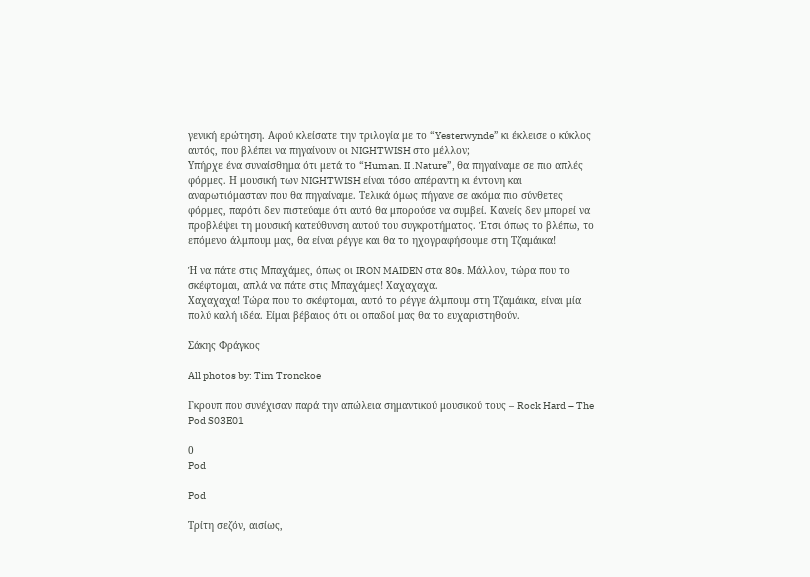γενική ερώτηση. Αφού κλείσατε την τριλογία με το “Yesterwynde” κι έκλεισε ο κύκλος αυτός, που βλέπει να πηγαίνουν οι NIGHTWISH στο μέλλον;
Υπήρχε ένα συναίσθημα ότι μετά το “Human. II .Nature”, θα πηγαίναμε σε πιο απλές φόρμες. Η μουσική των NIGHTWISH είναι τόσο απέραντη κι έντονη και αναρωτιόμασταν που θα πηγαίναμε. Τελικά όμως πήγανε σε ακόμα πιο σύνθετες φόρμες, παρότι δεν πιστεύαμε ότι αυτό θα μπορούσε να συμβεί. Κανείς δεν μπορεί να προβλέψει τη μουσική κατεύθυνση αυτού του συγκροτήματος. Έτσι όπως το βλέπω, το επόμενο άλμπουμ μας, θα είναι ρέγγε και θα το ηχογραφήσουμε στη Τζαμάικα!

Ή να πάτε στις Μπαχάμες, όπως οι IRON MAIDEN στα 80s. Μάλλον, τώρα που το σκέφτομαι, απλά να πάτε στις Μπαχάμες! Χαχαχαχα.
Χαχαχαχα! Τώρα που το σκέφτομαι, αυτό το ρέγγε άλμπουμ στη Τζαμάικα, είναι μία πολύ καλή ιδέα. Είμαι βέβαιος ότι οι οπαδοί μας θα το ευχαριστηθούν.

Σάκης Φράγκος

All photos by: Tim Tronckoe

Γκρουπ που συνέχισαν παρά την απώλεια σημαντικού μουσικού τους – Rock Hard – The Pod S03E01

0
Pod

Pod

Τρίτη σεζόν, αισίως,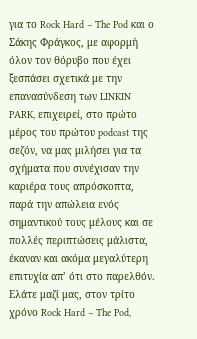για το Rock Hard – The Pod και ο Σάκης Φράγκος, με αφορμή όλον τον θόρυβο που έχει ξεσπάσει σχετικά με την επανασύνδεση των LINKIN PARK, επιχειρεί, στο πρώτο μέρος του πρώτου podcast της σεζόν, να μας μιλήσει για τα σχήματα που συνέχισαν την καριέρα τους απρόσκοπτα, παρά την απώλεια ενός σημαντικού τους μέλους και σε πολλές περιπτώσεις μάλιστα, έκαναν και ακόμα μεγαλύτερη επιτυχία απ’ ότι στο παρελθόν. Ελάτε μαζί μας, στον τρίτο χρόνο Rock Hard – The Pod,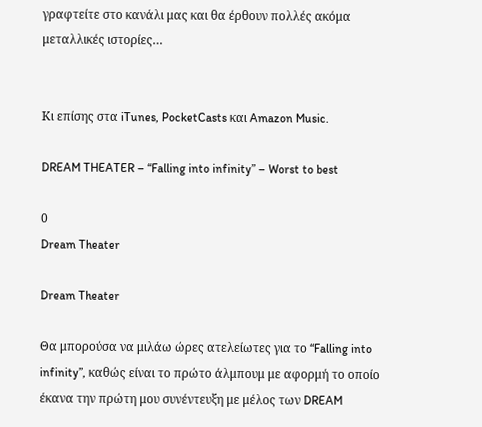γραφτείτε στο κανάλι μας και θα έρθουν πολλές ακόμα μεταλλικές ιστορίες…


Κι επίσης στα iTunes, PocketCasts και Amazon Music.

DREAM THEATER – “Falling into infinity” – Worst to best

0
Dream Theater

Dream Theater

Θα μπορούσα να μιλάω ώρες ατελείωτες για το “Falling into infinity”, καθώς είναι το πρώτο άλμπουμ με αφορμή το οποίο έκανα την πρώτη μου συνέντευξη με μέλος των DREAM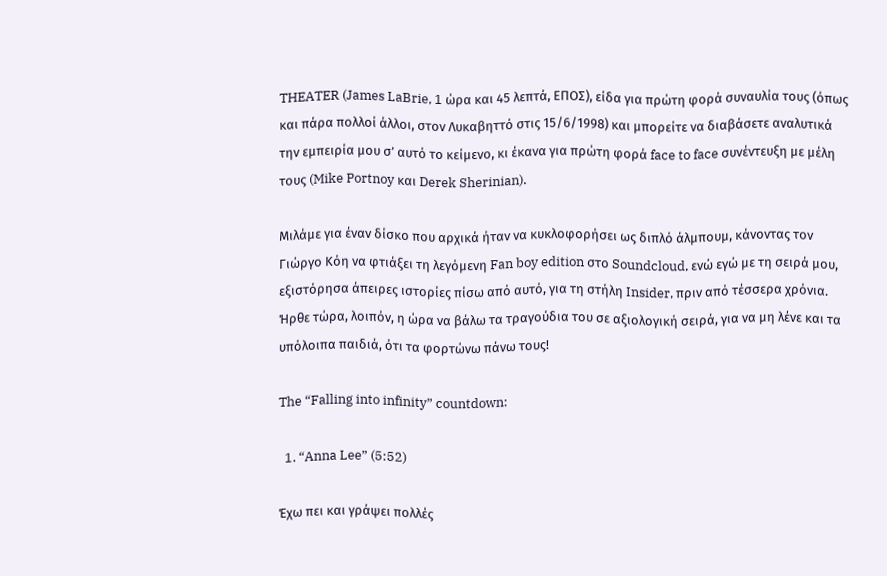THEATER (James LaBrie, 1 ώρα και 45 λεπτά, ΕΠΟΣ), είδα για πρώτη φορά συναυλία τους (όπως και πάρα πολλοί άλλοι, στον Λυκαβηττό στις 15/6/1998) και μπορείτε να διαβάσετε αναλυτικά την εμπειρία μου σ’ αυτό το κείμενο, κι έκανα για πρώτη φορά face to face συνέντευξη με μέλη τους (Mike Portnoy και Derek Sherinian).

Μιλάμε για έναν δίσκο που αρχικά ήταν να κυκλοφορήσει ως διπλό άλμπουμ, κάνοντας τον Γιώργο Κόη να φτιάξει τη λεγόμενη Fan boy edition στο Soundcloud, ενώ εγώ με τη σειρά μου, εξιστόρησα άπειρες ιστορίες πίσω από αυτό, για τη στήλη Insider, πριν από τέσσερα χρόνια. Ήρθε τώρα, λοιπόν, η ώρα να βάλω τα τραγούδια του σε αξιολογική σειρά, για να μη λένε και τα υπόλοιπα παιδιά, ότι τα φορτώνω πάνω τους!

The “Falling into infinity” countdown:

  1. “Anna Lee” (5:52)

Έχω πει και γράψει πολλές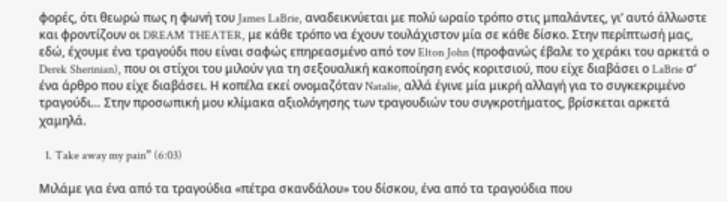φορές, ότι θεωρώ πως η φωνή του James LaBrie, αναδεικνύεται με πολύ ωραίο τρόπο στις μπαλάντες, γι’ αυτό άλλωστε και φροντίζουν οι DREAM THEATER, με κάθε τρόπο να έχουν τουλάχιστον μία σε κάθε δίσκο. Στην περίπτωσή μας, εδώ, έχουμε ένα τραγούδι που είναι σαφώς επηρεασμένο από τον Elton John (προφανώς έβαλε το χεράκι του αρκετά ο Derek Sherinian), που οι στίχοι του μιλούν για τη σεξουαλική κακοποίηση ενός κοριτσιού, που είχε διαβάσει ο LaBrie σ’ ένα άρθρο που είχε διαβάσει. Η κοπέλα εκεί ονομαζόταν Natalie, αλλά έγινε μία μικρή αλλαγή για το συγκεκριμένο τραγούδι… Στην προσωπική μου κλίμακα αξιολόγησης των τραγουδιών του συγκροτήματος, βρίσκεται αρκετά χαμηλά.

  1. Take away my pain” (6:03)

Μιλάμε για ένα από τα τραγούδια «πέτρα σκανδάλου» του δίσκου, ένα από τα τραγούδια που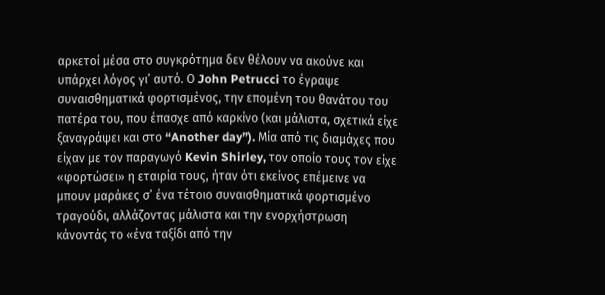αρκετοί μέσα στο συγκρότημα δεν θέλουν να ακούνε και υπάρχει λόγος γι’ αυτό. Ο John Petrucci το έγραψε συναισθηματικά φορτισμένος, την επομένη του θανάτου του πατέρα του, που έπασχε από καρκίνο (και μάλιστα, σχετικά είχε ξαναγράψει και στο “Another day”). Μία από τις διαμάχες που είχαν με τον παραγωγό Kevin Shirley, τον οποίο τους τον είχε «φορτώσει» η εταιρία τους, ήταν ότι εκείνος επέμεινε να μπουν μαράκες σ’ ένα τέτοιο συναισθηματικά φορτισμένο τραγούδι, αλλάζοντας μάλιστα και την ενορχήστρωση κάνοντάς το «ένα ταξίδι από την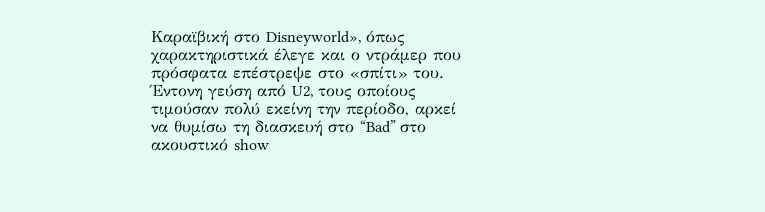Καραϊβική στο Disneyworld», όπως χαρακτηριστικά έλεγε και ο ντράμερ που πρόσφατα επέστρεψε στο «σπίτι» του. Έντονη γεύση από U2, τους οποίους τιμούσαν πολύ εκείνη την περίοδο, αρκεί να θυμίσω τη διασκευή στο “Bad” στο ακουστικό show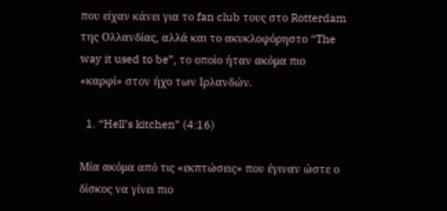που είχαν κάνει για το fan club τους στο Rotterdam της Ολλανδίας, αλλά και το ακυκλοφόρηστο “The way it used to be”, το οποίο ήταν ακόμα πιο «καρφί» στον ήχο των Ιρλανδών.

  1. “Hell’s kitchen” (4:16)

Μία ακόμα από τις «εκπτώσεις» που έγιναν ώστε ο δίσκος να γίνει πιο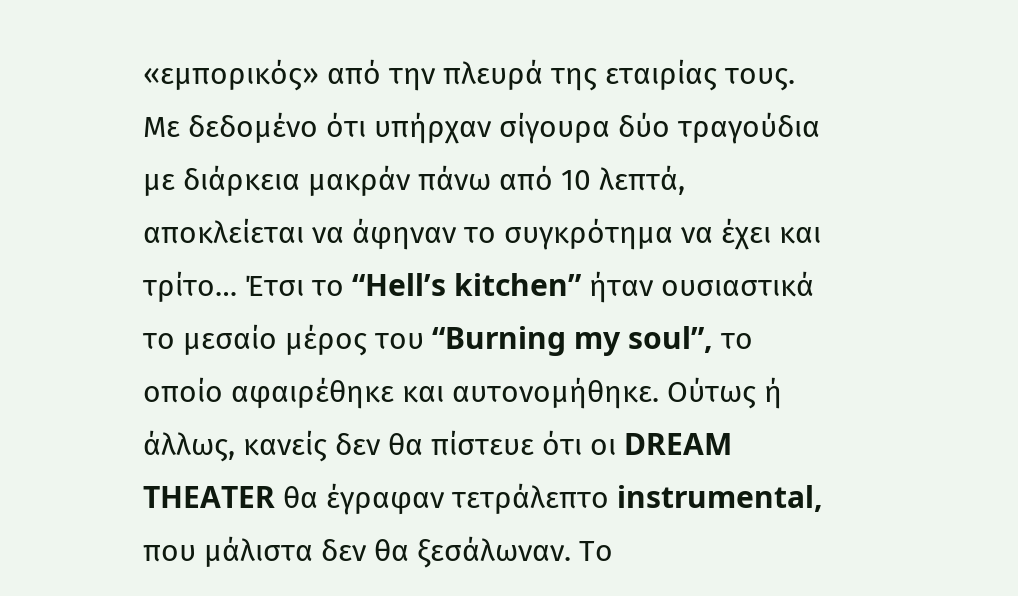«εμπορικός» από την πλευρά της εταιρίας τους. Με δεδομένο ότι υπήρχαν σίγουρα δύο τραγούδια με διάρκεια μακράν πάνω από 10 λεπτά, αποκλείεται να άφηναν το συγκρότημα να έχει και τρίτο… Έτσι το “Hell’s kitchen” ήταν ουσιαστικά το μεσαίο μέρος του “Burning my soul”, το οποίο αφαιρέθηκε και αυτονομήθηκε. Ούτως ή άλλως, κανείς δεν θα πίστευε ότι οι DREAM THEATER θα έγραφαν τετράλεπτο instrumental, που μάλιστα δεν θα ξεσάλωναν. Το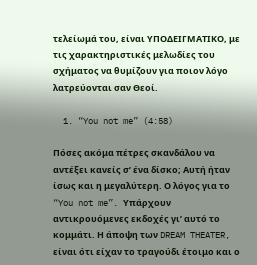τελείωμά του, είναι ΥΠΟΔΕΙΓΜΑΤΙΚΟ, με τις χαρακτηριστικές μελωδίες του σχήματος να θυμίζουν για ποιον λόγο λατρεύονται σαν Θεοί.

  1. “You not me” (4:58)

Πόσες ακόμα πέτρες σκανδάλου να αντέξει κανείς σ’ ένα δίσκο; Αυτή ήταν ίσως και η μεγαλύτερη. Ο λόγος για το “You not me”. Υπάρχουν αντικρουόμενες εκδοχές γι’ αυτό το κομμάτι. Η άποψη των DREAM THEATER, είναι ότι είχαν το τραγούδι έτοιμο και ο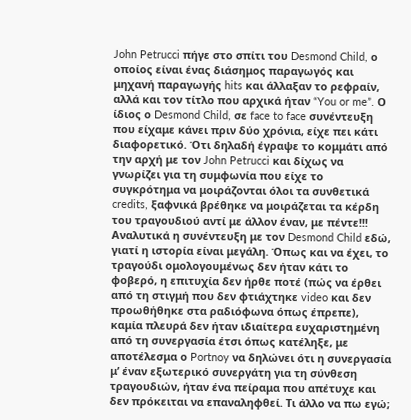John Petrucci πήγε στο σπίτι του Desmond Child, ο οποίος είναι ένας διάσημος παραγωγός και μηχανή παραγωγής hits και άλλαξαν το ρεφραίν, αλλά και τον τίτλο που αρχικά ήταν “You or me”. Ο ίδιος ο Desmond Child, σε face to face συνέντευξη που είχαμε κάνει πριν δύο χρόνια, είχε πει κάτι διαφορετικό. Ότι δηλαδή έγραψε το κομμάτι από την αρχή με τον John Petrucci και δίχως να γνωρίζει για τη συμφωνία που είχε το συγκρότημα να μοιράζονται όλοι τα συνθετικά credits, ξαφνικά βρέθηκε να μοιράζεται τα κέρδη του τραγουδιού αντί με άλλον έναν, με πέντε!!! Αναλυτικά η συνέντευξη με τον Desmond Child εδώ, γιατί η ιστορία είναι μεγάλη. Όπως και να έχει, το τραγούδι ομολογουμένως δεν ήταν κάτι το φοβερό, η επιτυχία δεν ήρθε ποτέ (πώς να έρθει από τη στιγμή που δεν φτιάχτηκε video και δεν προωθήθηκε στα ραδιόφωνα όπως έπρεπε), καμία πλευρά δεν ήταν ιδιαίτερα ευχαριστημένη από τη συνεργασία έτσι όπως κατέληξε, με αποτέλεσμα ο Portnoy να δηλώνει ότι η συνεργασία μ’ έναν εξωτερικό συνεργάτη για τη σύνθεση τραγουδιών, ήταν ένα πείραμα που απέτυχε και δεν πρόκειται να επαναληφθεί. Τι άλλο να πω εγώ;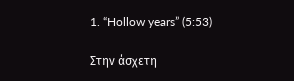1. “Hollow years” (5:53)

Στην άσχετη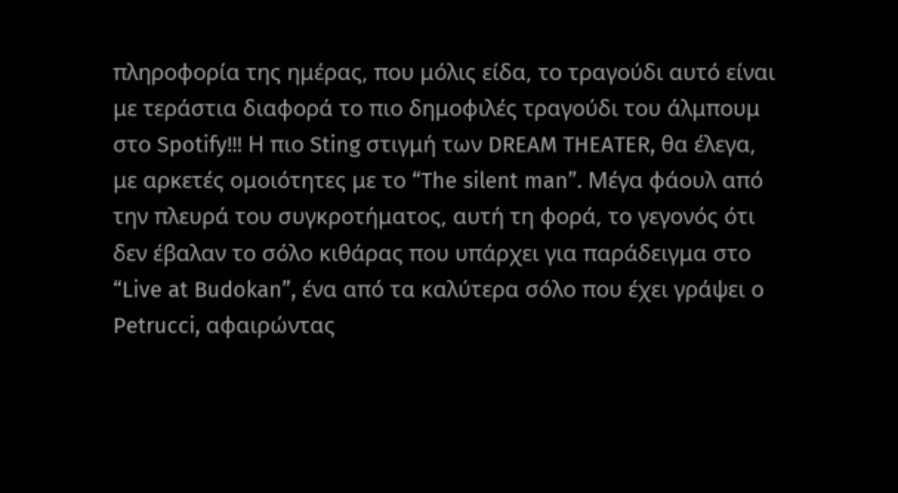πληροφορία της ημέρας, που μόλις είδα, το τραγούδι αυτό είναι με τεράστια διαφορά το πιο δημοφιλές τραγούδι του άλμπουμ στο Spotify!!! Η πιο Sting στιγμή των DREAM THEATER, θα έλεγα, με αρκετές ομοιότητες με το “The silent man”. Μέγα φάουλ από την πλευρά του συγκροτήματος, αυτή τη φορά, το γεγονός ότι δεν έβαλαν το σόλο κιθάρας που υπάρχει για παράδειγμα στο “Live at Budokan”, ένα από τα καλύτερα σόλο που έχει γράψει ο Petrucci, αφαιρώντας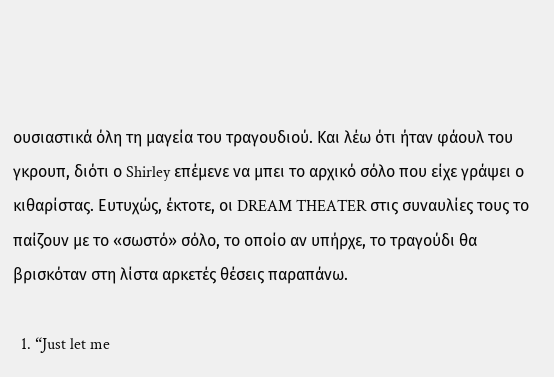ουσιαστικά όλη τη μαγεία του τραγουδιού. Και λέω ότι ήταν φάουλ του γκρουπ, διότι ο Shirley επέμενε να μπει το αρχικό σόλο που είχε γράψει ο κιθαρίστας. Ευτυχώς, έκτοτε, οι DREAM THEATER στις συναυλίες τους το παίζουν με το «σωστό» σόλο, το οποίο αν υπήρχε, το τραγούδι θα βρισκόταν στη λίστα αρκετές θέσεις παραπάνω.

  1. “Just let me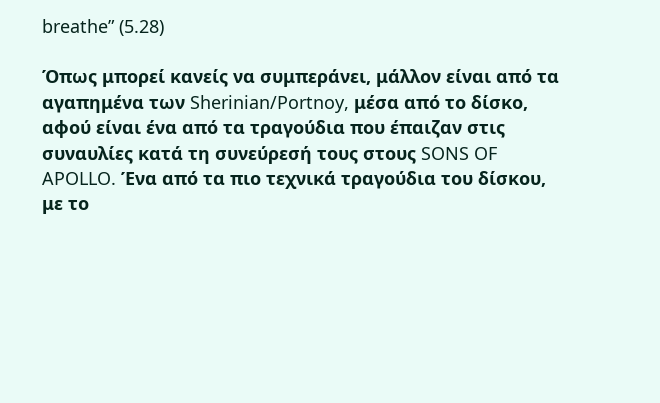breathe” (5.28)

Όπως μπορεί κανείς να συμπεράνει, μάλλον είναι από τα αγαπημένα των Sherinian/Portnoy, μέσα από το δίσκο, αφού είναι ένα από τα τραγούδια που έπαιζαν στις συναυλίες κατά τη συνεύρεσή τους στους SONS OF APOLLO. Ένα από τα πιο τεχνικά τραγούδια του δίσκου, με το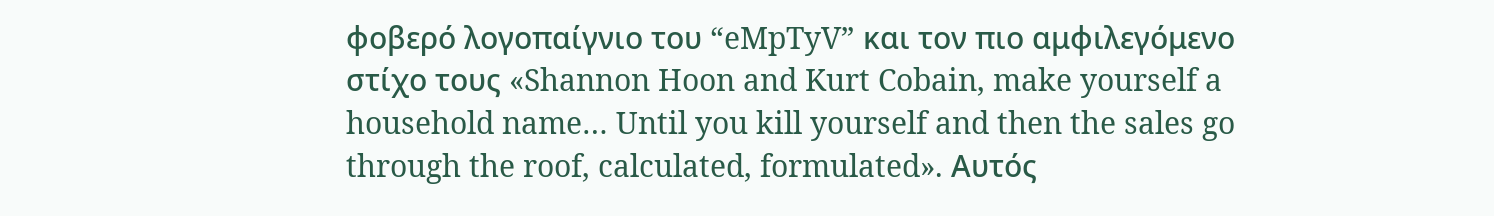φοβερό λογοπαίγνιο του “eMpTyV” και τον πιο αμφιλεγόμενο στίχο τους «Shannon Hoon and Kurt Cobain, make yourself a household name… Until you kill yourself and then the sales go through the roof, calculated, formulated». Αυτός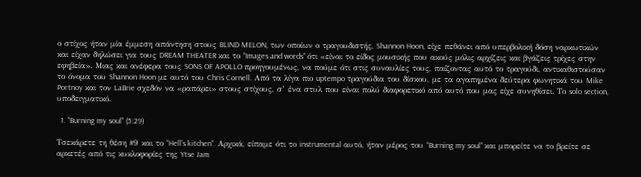ο στίχος ήταν μία έμμεση απάντηση στους BLIND MELON, των οποίων ο τραγουδιστής, Shannon Hoon, είχε πεθάνει από υπερβολική δόση ναρκωτικών και είχαν δηλώσει για τους DREAM THEATER και το “Images and words” ότι «είναι το είδος μουσικής που ακούς μόλις αρχίζεις και βγάζεις τρίχες στην εφηβεία». Μιας και ανέφερα τους SONS OF APOLLO προηγουμένως, να πούμε ότι στις συναυλίες τους, παίζοντας αυτό το τραγούδι, αντικαθιστούσαν το όνομα του Shannon Hoon με αυτό του Chris Cornell. Από τα λίγα πιο uptempo τραγούδια του δίσκου, με τα αγαπημένα δεύτερα φωνητικά του Mike Portnoy και τον LaBrie σχεδόν να «ραπάρει» στους στίχους, σ’ ένα στυλ που είναι πολύ διαφορετικό από αυτό που μας είχε συνηθίσει. Το solo section, υποδειγματικό.

  1. “Burning my soul” (5:29)

Τσεκάρετε τη θέση #9 και το “Hell’s kitchen”. Αρχικά, είπαμε ότι το instrumental αυτό, ήταν μέρος του “Burning my soul” και μπορείτε να το βρείτε σε αρκετές από τις κυκλοφορίες της Ytse Jam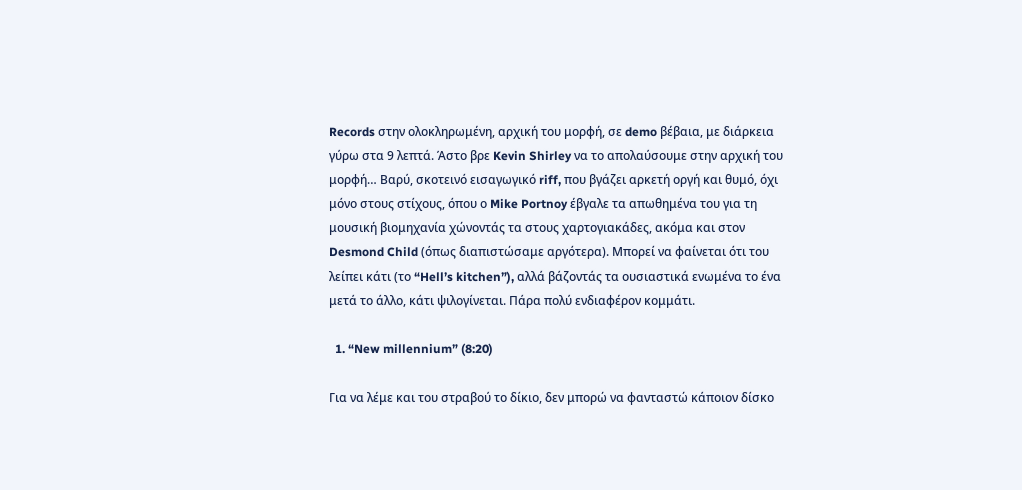Records στην ολοκληρωμένη, αρχική του μορφή, σε demo βέβαια, με διάρκεια γύρω στα 9 λεπτά. Άστο βρε Kevin Shirley να το απολαύσουμε στην αρχική του μορφή… Βαρύ, σκοτεινό εισαγωγικό riff, που βγάζει αρκετή οργή και θυμό, όχι μόνο στους στίχους, όπου ο Mike Portnoy έβγαλε τα απωθημένα του για τη μουσική βιομηχανία χώνοντάς τα στους χαρτογιακάδες, ακόμα και στον Desmond Child (όπως διαπιστώσαμε αργότερα). Μπορεί να φαίνεται ότι του λείπει κάτι (το “Hell’s kitchen”), αλλά βάζοντάς τα ουσιαστικά ενωμένα το ένα μετά το άλλο, κάτι ψιλογίνεται. Πάρα πολύ ενδιαφέρον κομμάτι.

  1. “New millennium” (8:20)

Για να λέμε και του στραβού το δίκιο, δεν μπορώ να φανταστώ κάποιον δίσκο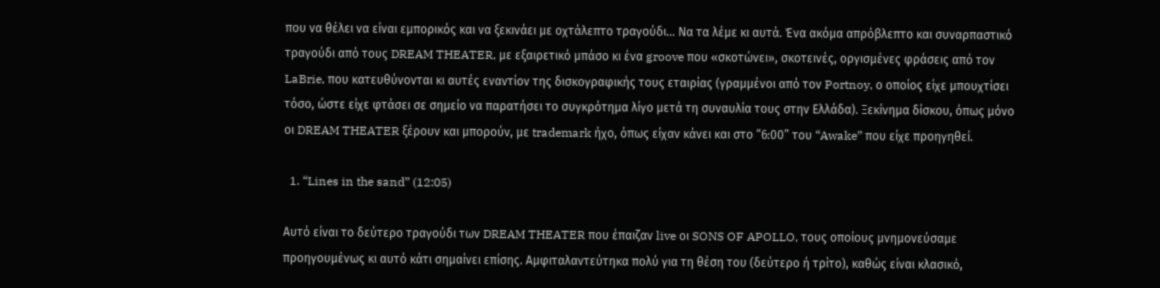που να θέλει να είναι εμπορικός και να ξεκινάει με οχτάλεπτο τραγούδι… Να τα λέμε κι αυτά. Ένα ακόμα απρόβλεπτο και συναρπαστικό τραγούδι από τους DREAM THEATER, με εξαιρετικό μπάσο κι ένα groove που «σκοτώνει», σκοτεινές, οργισμένες φράσεις από τον LaBrie, που κατευθύνονται κι αυτές εναντίον της δισκογραφικής τους εταιρίας (γραμμένοι από τον Portnoy, ο οποίος είχε μπουχτίσει τόσο, ώστε είχε φτάσει σε σημείο να παρατήσει το συγκρότημα λίγο μετά τη συναυλία τους στην Ελλάδα). Ξεκίνημα δίσκου, όπως μόνο οι DREAM THEATER ξέρουν και μπορούν, με trademark ήχο, όπως είχαν κάνει και στο “6:00” του “Awake” που είχε προηγηθεί.

  1. “Lines in the sand” (12:05)

Αυτό είναι το δεύτερο τραγούδι των DREAM THEATER που έπαιζαν live οι SONS OF APOLLO, τους οποίους μνημονεύσαμε προηγουμένως κι αυτό κάτι σημαίνει επίσης. Αμφιταλαντεύτηκα πολύ για τη θέση του (δεύτερο ή τρίτο), καθώς είναι κλασικό,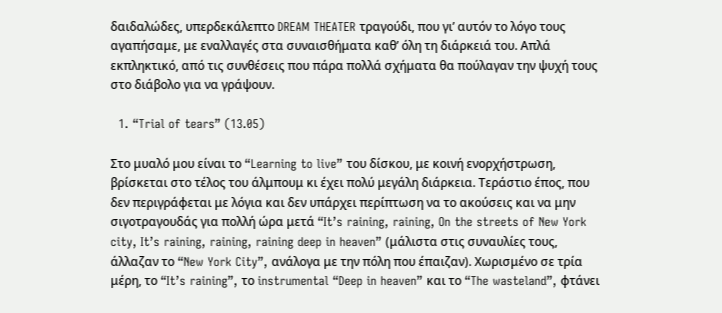δαιδαλώδες, υπερδεκάλεπτο DREAM THEATER τραγούδι, που γι’ αυτόν το λόγο τους αγαπήσαμε, με εναλλαγές στα συναισθήματα καθ’ όλη τη διάρκειά του. Απλά εκπληκτικό, από τις συνθέσεις που πάρα πολλά σχήματα θα πούλαγαν την ψυχή τους στο διάβολο για να γράψουν.

  1. “Trial of tears” (13.05)

Στο μυαλό μου είναι το “Learning to live” του δίσκου, με κοινή ενορχήστρωση, βρίσκεται στο τέλος του άλμπουμ κι έχει πολύ μεγάλη διάρκεια. Τεράστιο έπος, που δεν περιγράφεται με λόγια και δεν υπάρχει περίπτωση να το ακούσεις και να μην σιγοτραγουδάς για πολλή ώρα μετά “It’s raining, raining, On the streets of New York city, It’s raining, raining, raining deep in heaven” (μάλιστα στις συναυλίες τους, άλλαζαν το “New York City”, ανάλογα με την πόλη που έπαιζαν). Χωρισμένο σε τρία μέρη, το “It’s raining”, το instrumental “Deep in heaven” και το “The wasteland”, φτάνει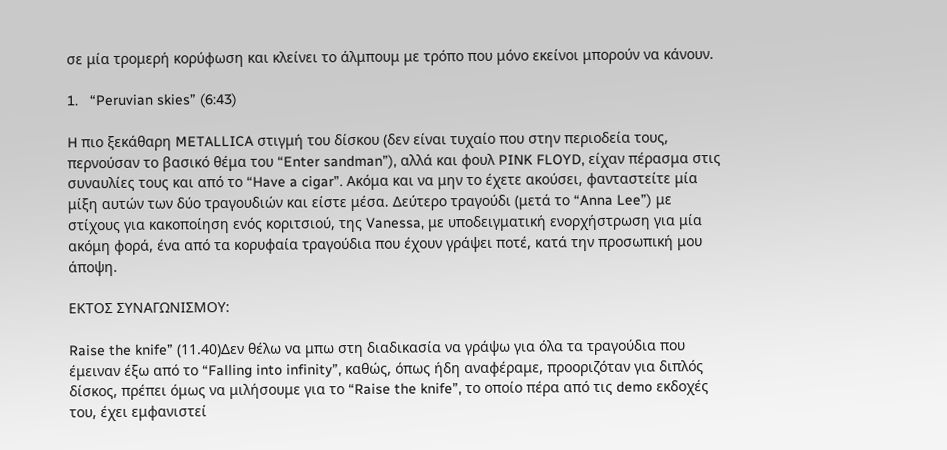σε μία τρομερή κορύφωση και κλείνει το άλμπουμ με τρόπο που μόνο εκείνοι μπορούν να κάνουν.

1.   “Peruvian skies” (6:43)

H πιο ξεκάθαρη METALLICA στιγμή του δίσκου (δεν είναι τυχαίο που στην περιοδεία τους, περνούσαν το βασικό θέμα του “Enter sandman”), αλλά και φουλ PINK FLOYD, είχαν πέρασμα στις συναυλίες τους και από το “Have a cigar”. Ακόμα και να μην το έχετε ακούσει, φανταστείτε μία μίξη αυτών των δύο τραγουδιών και είστε μέσα. Δεύτερο τραγούδι (μετά το “Anna Lee”) με στίχους για κακοποίηση ενός κοριτσιού, της Vanessa, με υποδειγματική ενορχήστρωση για μία ακόμη φορά, ένα από τα κορυφαία τραγούδια που έχουν γράψει ποτέ, κατά την προσωπική μου άποψη.

ΕΚΤΟΣ ΣΥΝΑΓΩΝΙΣΜΟΥ:

Raise the knife” (11.40)Δεν θέλω να μπω στη διαδικασία να γράψω για όλα τα τραγούδια που έμειναν έξω από το “Falling into infinity”, καθώς, όπως ήδη αναφέραμε, προοριζόταν για διπλός δίσκος, πρέπει όμως να μιλήσουμε για το “Raise the knife”, το οποίο πέρα από τις demo εκδοχές του, έχει εμφανιστεί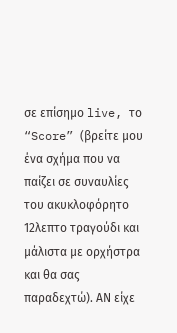σε επίσημο live, το “Score” (βρείτε μου ένα σχήμα που να παίζει σε συναυλίες του ακυκλοφόρητο 12λεπτο τραγούδι και μάλιστα με ορχήστρα και θα σας παραδεχτώ). ΑΝ είχε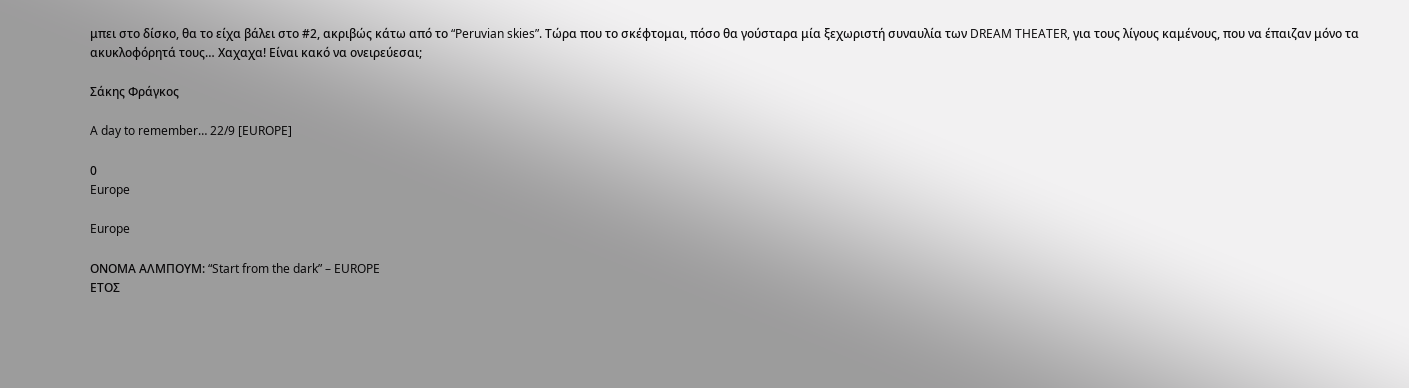μπει στο δίσκο, θα το είχα βάλει στο #2, ακριβώς κάτω από το “Peruvian skies”. Τώρα που το σκέφτομαι, πόσο θα γούσταρα μία ξεχωριστή συναυλία των DREAM THEATER, για τους λίγους καμένους, που να έπαιζαν μόνο τα ακυκλοφόρητά τους… Χαχαχα! Είναι κακό να ονειρεύεσαι;

Σάκης Φράγκος

A day to remember… 22/9 [EUROPE]

0
Europe

Europe

ΟΝΟΜΑ ΑΛΜΠΟΥΜ: “Start from the dark” – EUROPE
ΕΤΟΣ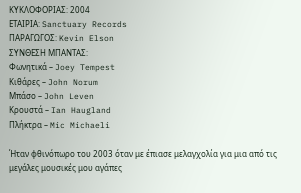ΚΥΚΛΟΦΟΡΙΑΣ: 2004
ΕΤΑΙΡΙΑ: Sanctuary Records
ΠΑΡΑΓΩΓΟΣ: Kevin Elson
ΣΥΝΘΕΣΗ ΜΠΑΝΤΑΣ:
Φωνητικά – Joey Tempest
Κιθάρες – John Norum
Μπάσο – John Leven
Κρουστά – Ian Haugland
Πλήκτρα – Mic Michaeli

Ήταν φθινόπωρο του 2003 όταν με έπιασε μελαγχολία για μια από τις μεγάλες μουσικές μου αγάπες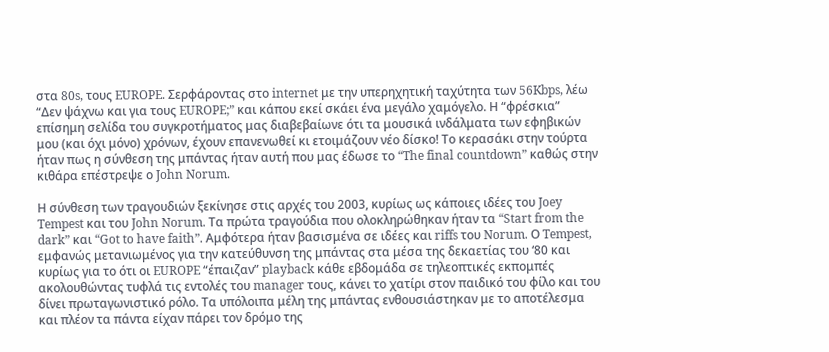στα 80s, τους EUROPE. Σερφάροντας στο internet με την υπερηχητική ταχύτητα των 56Kbps, λέω “Δεν ψάχνω και για τους EUROPE;” και κάπου εκεί σκάει ένα μεγάλο χαμόγελο. Η “φρέσκια” επίσημη σελίδα του συγκροτήματος μας διαβεβαίωνε ότι τα μουσικά ινδάλματα των εφηβικών μου (και όχι μόνο) χρόνων, έχουν επανενωθεί κι ετοιμάζουν νέο δίσκο! Το κερασάκι στην τούρτα ήταν πως η σύνθεση της μπάντας ήταν αυτή που μας έδωσε το “The final countdown” καθώς στην κιθάρα επέστρεψε ο John Norum.

Η σύνθεση των τραγουδιών ξεκίνησε στις αρχές του 2003, κυρίως ως κάποιες ιδέες του Joey Tempest και του John Norum. Τα πρώτα τραγούδια που ολοκληρώθηκαν ήταν τα “Start from the dark” και “Got to have faith”. Αμφότερα ήταν βασισμένα σε ιδέες και riffs του Norum. Ο Tempest, εμφανώς μετανιωμένος για την κατεύθυνση της μπάντας στα μέσα της δεκαετίας του ‘80 και κυρίως για το ότι οι EUROPE “έπαιζαν” playback κάθε εβδομάδα σε τηλεοπτικές εκπομπές ακολουθώντας τυφλά τις εντολές του manager τους, κάνει το χατίρι στον παιδικό του φίλο και του δίνει πρωταγωνιστικό ρόλο. Τα υπόλοιπα μέλη της μπάντας ενθουσιάστηκαν με το αποτέλεσμα και πλέον τα πάντα είχαν πάρει τον δρόμο της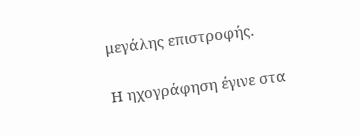μεγάλης επιστροφής.

Η ηχογράφηση έγινε στα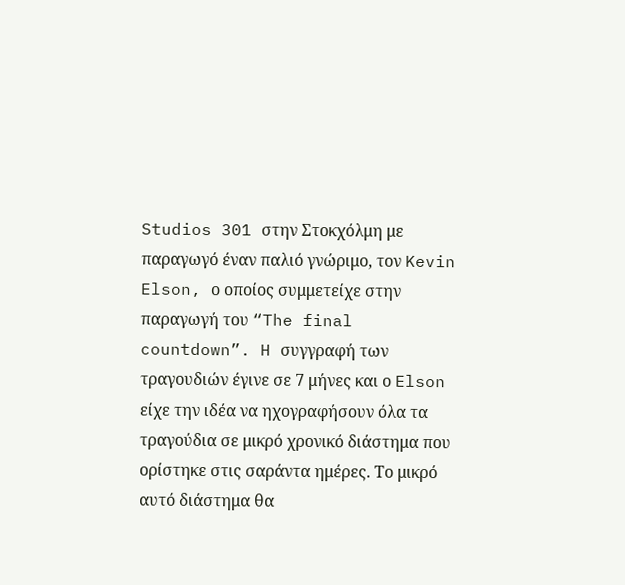Studios 301 στην Στοκχόλμη με παραγωγό έναν παλιό γνώριμο, τον Kevin Elson, ο οποίος συμμετείχε στην παραγωγή του “The final countdown”. H συγγραφή των τραγουδιών έγινε σε 7 μήνες και ο Elson είχε την ιδέα να ηχογραφήσουν όλα τα τραγούδια σε μικρό χρονικό διάστημα που ορίστηκε στις σαράντα ημέρες. Το μικρό αυτό διάστημα θα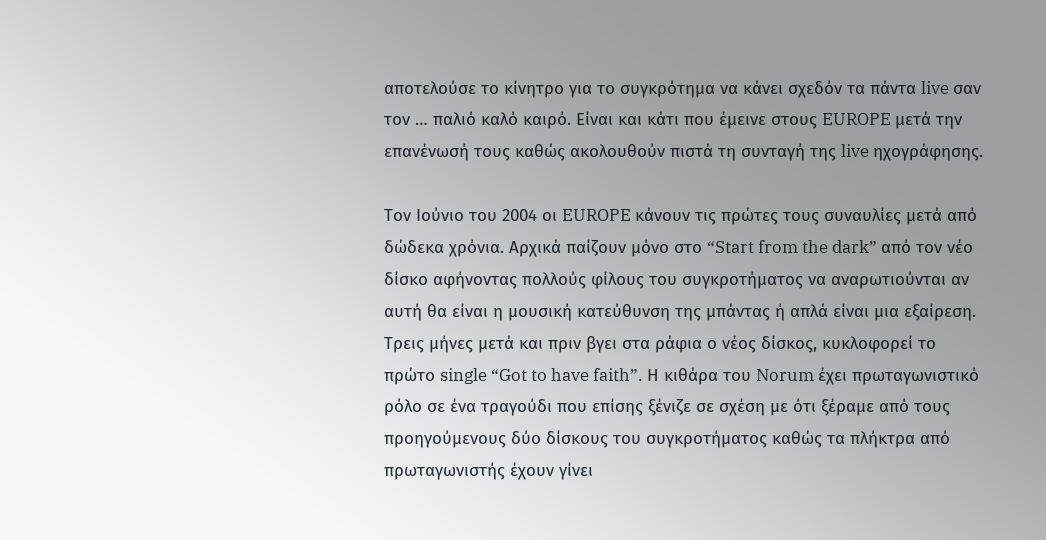αποτελούσε το κίνητρο για το συγκρότημα να κάνει σχεδόν τα πάντα live σαν τον … παλιό καλό καιρό. Είναι και κάτι που έμεινε στους EUROPE μετά την επανένωσή τους καθώς ακολουθούν πιστά τη συνταγή της live ηχογράφησης.

Τον Ιούνιο του 2004 οι EUROPE κάνουν τις πρώτες τους συναυλίες μετά από δώδεκα χρόνια. Αρχικά παίζουν μόνο στο “Start from the dark” από τον νέο δίσκο αφήνοντας πολλούς φίλους του συγκροτήματος να αναρωτιούνται αν αυτή θα είναι η μουσική κατεύθυνση της μπάντας ή απλά είναι μια εξαίρεση. Τρεις μήνες μετά και πριν βγει στα ράφια ο νέος δίσκος, κυκλοφορεί το πρώτο single “Got to have faith”. Η κιθάρα του Norum έχει πρωταγωνιστικό ρόλο σε ένα τραγούδι που επίσης ξένιζε σε σχέση με ότι ξέραμε από τους προηγούμενους δύο δίσκους του συγκροτήματος καθώς τα πλήκτρα από πρωταγωνιστής έχουν γίνει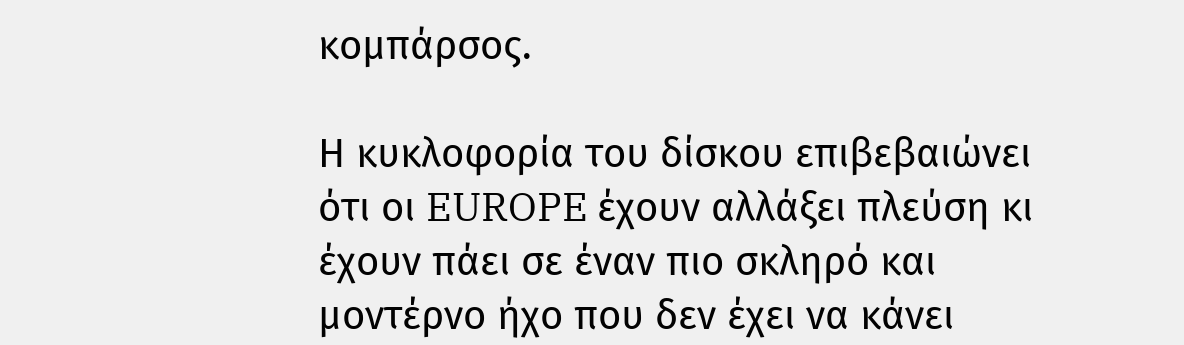κομπάρσος.

Η κυκλοφορία του δίσκου επιβεβαιώνει ότι οι EUROPE έχουν αλλάξει πλεύση κι έχουν πάει σε έναν πιο σκληρό και μοντέρνο ήχο που δεν έχει να κάνει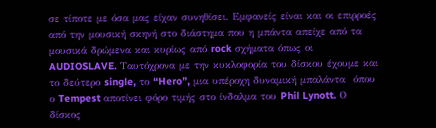σε τίποτε με όσα μας είχαν συνηθίσει. Εμφανείς είναι και οι επιρροές από την μουσική σκηνή στο διάστημα που η μπάντα απείχε από τα μουσικά δρώμενα και κυρίως από rock σχήματα όπως οι AUDIOSLAVE. Ταυτόχρονα με την κυκλοφορία του δίσκου έχουμε και το δεύτερο single, το “Hero”, μια υπέροχη δυναμική μπαλάντα  όπου ο Tempest αποτίνει φόρο τιμής στο ίνδαλμα του Phil Lynott. Ο δίσκος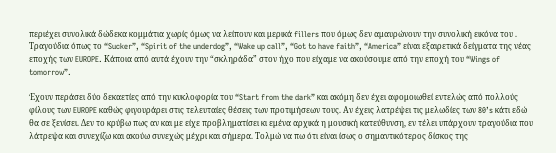περιέχει συνολικά δώδεκα κομμάτια χωρίς όμως να λείπουν και μερικά fillers που όμως δεν αμαυρώνουν την συνολική εικόνα του . Τραγούδια όπως το “Sucker”, “Spirit of the underdog”, “Wake up call”, “Got to have faith”, “America” είναι εξαιρετικά δείγματα της νέας εποχής των EUROPE. Κάποια από αυτά έχουν την “σκληράδα” στον ήχο που είχαμε να ακούσουμε από την εποχή του “Wings of tomorrow”.

Έχουν περάσει δύο δεκαετίες από την κυκλοφορία του “Start from the dark” και ακόμη δεν έχει αφομοιωθεί εντελώς από πολλούς φίλους των EUROPE καθώς φιγουράρει στις τελευταίες θέσεις των προτιμήσεων τους. Αν έχεις λατρέψει τις μελωδίες των 80’s κάτι εδώ θα σε ξενίσει. Δεν το κρύβω πως αν και με είχε προβληματίσει κι εμένα αρχικά η μουσική κατεύθυνση, εν τέλει υπάρχουν τραγούδια που λάτρεψα και συνεχίζω και ακούω συνεχώς μέχρι και σήμερα. Τολμώ να πω ότι είναι ίσως ο σημαντικότερος δίσκος της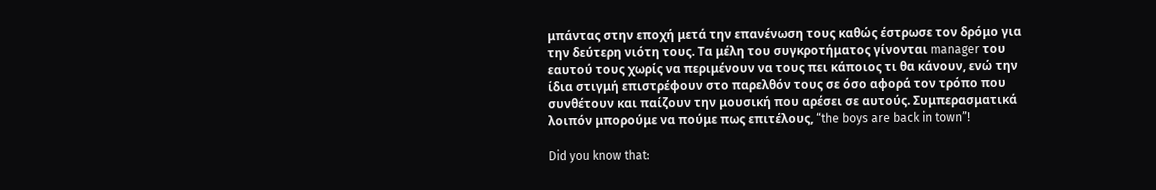μπάντας στην εποχή μετά την επανένωση τους καθώς έστρωσε τον δρόμο για την δεύτερη νιότη τους. Τα μέλη του συγκροτήματος γίνονται manager του εαυτού τους χωρίς να περιμένουν να τους πει κάποιος τι θα κάνουν, ενώ την ίδια στιγμή επιστρέφουν στο παρελθόν τους σε όσο αφορά τον τρόπο που συνθέτουν και παίζουν την μουσική που αρέσει σε αυτούς. Συμπερασματικά λοιπόν μπορούμε να πούμε πως επιτέλους, “the boys are back in town”!

Did you know that: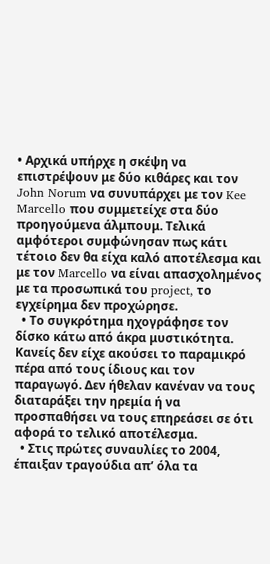• Αρχικά υπήρχε η σκέψη να επιστρέψουν με δύο κιθάρες και τον John Norum να συνυπάρχει με τον Kee Marcello που συμμετείχε στα δύο προηγούμενα άλμπουμ. Τελικά αμφότεροι συμφώνησαν πως κάτι τέτοιο δεν θα είχα καλό αποτέλεσμα και με τον Marcello να είναι απασχολημένος με τα προσωπικά του project, το εγχείρημα δεν προχώρησε.
  • Το συγκρότημα ηχογράφησε τον δίσκο κάτω από άκρα μυστικότητα. Κανείς δεν είχε ακούσει το παραμικρό πέρα από τους ίδιους και τον παραγωγό. Δεν ήθελαν κανέναν να τους διαταράξει την ηρεμία ή να προσπαθήσει να τους επηρεάσει σε ότι αφορά το τελικό αποτέλεσμα.
  • Στις πρώτες συναυλίες το 2004, έπαιξαν τραγούδια απ’ όλα τα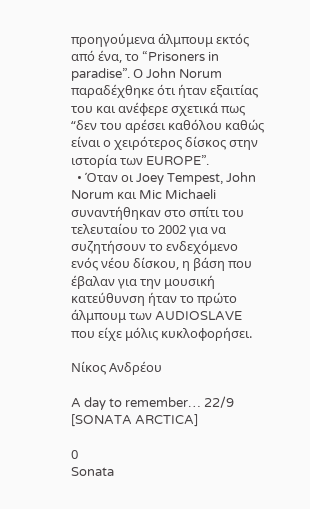προηγούμενα άλμπουμ εκτός από ένα, το “Prisoners in paradise”. Ο John Norum παραδέχθηκε ότι ήταν εξαιτίας του και ανέφερε σχετικά πως “δεν του αρέσει καθόλου καθώς είναι ο χειρότερος δίσκος στην ιστορία των EUROPE”.
  • Όταν οι Joey Tempest, John Norum και Mic Michaeli συναντήθηκαν στο σπίτι του τελευταίου το 2002 για να συζητήσουν το ενδεχόμενο ενός νέου δίσκου, η βάση που έβαλαν για την μουσική κατεύθυνση ήταν το πρώτο άλμπουμ των AUDIOSLAVE που είχε μόλις κυκλοφορήσει.

Νίκος Ανδρέου

A day to remember… 22/9 [SONATA ARCTICA]

0
Sonata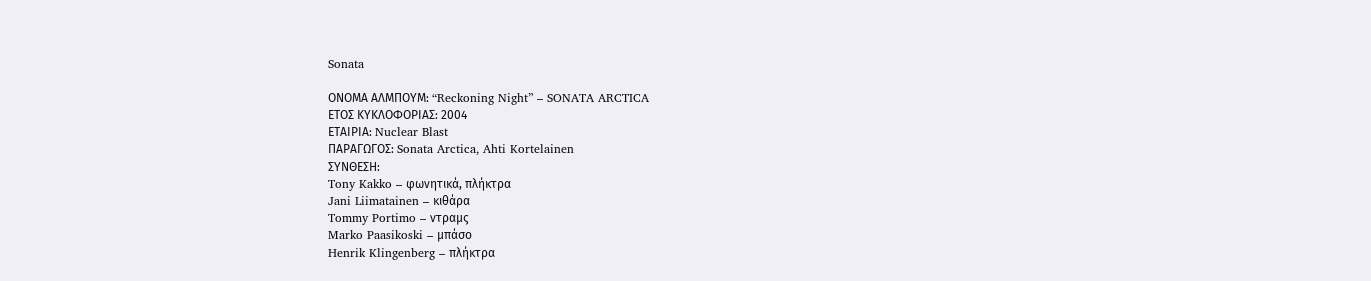Sonata

ΟΝΟΜΑ ΑΛΜΠΟΥΜ: “Reckoning Night” – SONATA ARCTICA
ΕΤΟΣ ΚΥΚΛΟΦΟΡΙΑΣ: 2004
ΕΤΑΙΡΙΑ: Nuclear Blast
ΠΑΡΑΓΩΓΟΣ: Sonata Arctica, Ahti Kortelainen
ΣΥΝΘΕΣΗ:
Tony Kakko – φωνητικά, πλήκτρα
Jani Liimatainen – κιθάρα
Tommy Portimo – ντραμς
Marko Paasikoski – μπάσο
Henrik Klingenberg – πλήκτρα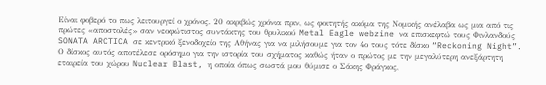Είναι φοβερό το πως λειτουργεί ο χρόνος. 20 ακριβώς χρόνια πριν, ως φοιτητής ακόμα της Νομικής ανέλαβα ως μια από τις πρώτες «αποστολές» σαν νεοφώτιστος συντάκτης του θρυλικού Metal Eagle webzine να επισκεφτώ τους Φινλανδούς SONATA ARCTICA σε κεντρικό ξενοδοχείο της Αθήνας για να μιλήσουμε για τον 4ο τους τότε δίσκο “Reckoning Night”. Ο δίσκος αυτός αποτέλεσε ορόσημο για την ιστορία του σχήματος καθώς ήταν ο πρώτος με την μεγαλύτερη ανεξάρτητη εταιρεία του χώρου Nuclear Blast, η οποία όπως σωστά μου θύμισε ο Σάκης Φράγκος,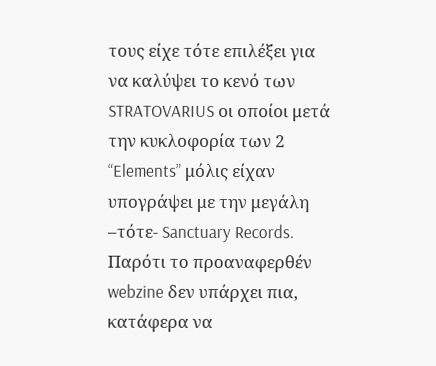τους είχε τότε επιλέξει για να καλύψει το κενό των STRATOVARIUS οι οποίοι μετά την κυκλοφορία των 2 “Elements” μόλις είχαν υπογράψει με την μεγάλη –τότε- Sanctuary Records. Παρότι το προαναφερθέν webzine δεν υπάρχει πια, κατάφερα να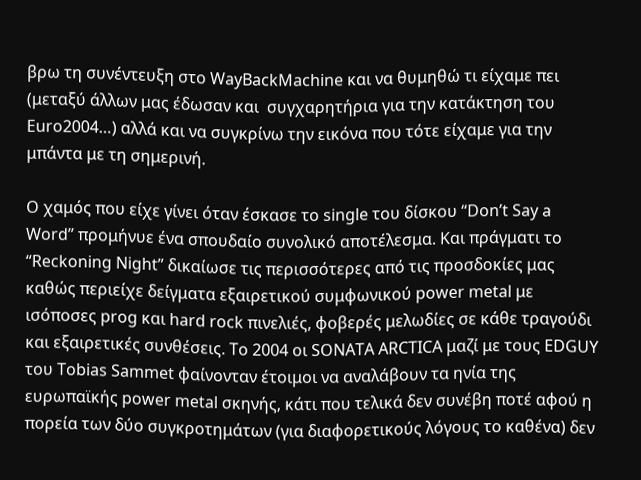βρω τη συνέντευξη στο WayBackMachine και να θυμηθώ τι είχαμε πει (μεταξύ άλλων μας έδωσαν και  συγχαρητήρια για την κατάκτηση του Euro2004…) αλλά και να συγκρίνω την εικόνα που τότε είχαμε για την μπάντα με τη σημερινή.

Ο χαμός που είχε γίνει όταν έσκασε το single του δίσκου “Don’t Say a Word” προμήνυε ένα σπουδαίο συνολικό αποτέλεσμα. Και πράγματι το “Reckoning Night” δικαίωσε τις περισσότερες από τις προσδοκίες μας καθώς περιείχε δείγματα εξαιρετικού συμφωνικού power metal με ισόποσες prog και hard rock πινελιές, φοβερές μελωδίες σε κάθε τραγούδι και εξαιρετικές συνθέσεις. Το 2004 οι SONATA ARCTICA μαζί με τους EDGUY του Tobias Sammet φαίνονταν έτοιμοι να αναλάβουν τα ηνία της ευρωπαϊκής power metal σκηνής, κάτι που τελικά δεν συνέβη ποτέ αφού η πορεία των δύο συγκροτημάτων (για διαφορετικούς λόγους το καθένα) δεν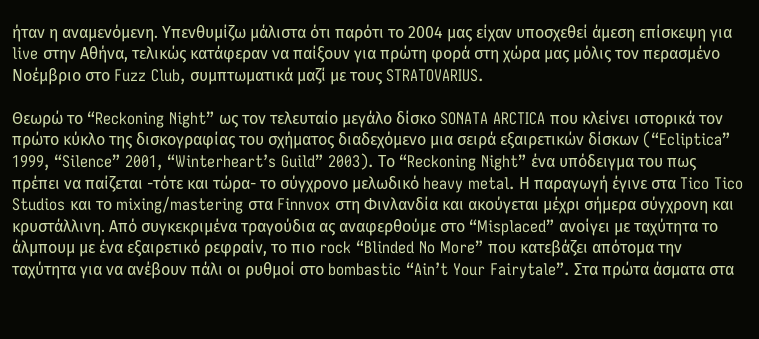ήταν η αναμενόμενη. Υπενθυμίζω μάλιστα ότι παρότι το 2004 μας είχαν υποσχεθεί άμεση επίσκεψη για live στην Αθήνα, τελικώς κατάφεραν να παίξουν για πρώτη φορά στη χώρα μας μόλις τον περασμένο Νοέμβριο στο Fuzz Club, συμπτωματικά μαζί με τους STRATOVARIUS.

Θεωρώ το “Reckoning Night” ως τον τελευταίο μεγάλο δίσκο SONATA ARCTICA που κλείνει ιστορικά τον πρώτο κύκλο της δισκογραφίας του σχήματος διαδεχόμενο μια σειρά εξαιρετικών δίσκων (“Ecliptica” 1999, “Silence” 2001, “Winterheart’s Guild” 2003). Το “Reckoning Night” ένα υπόδειγμα του πως πρέπει να παίζεται -τότε και τώρα- το σύγχρονο μελωδικό heavy metal. Η παραγωγή έγινε στα Tico Tico Studios και το mixing/mastering στα Finnvox στη Φινλανδία και ακούγεται μέχρι σήμερα σύγχρονη και κρυστάλλινη. Από συγκεκριμένα τραγούδια ας αναφερθούμε στο “Misplaced” ανοίγει με ταχύτητα το άλμπουμ με ένα εξαιρετικό ρεφραίν, το πιο rock “Blinded No More” που κατεβάζει απότομα την ταχύτητα για να ανέβουν πάλι οι ρυθμοί στο bombastic “Ain’t Your Fairytale”. Στα πρώτα άσματα στα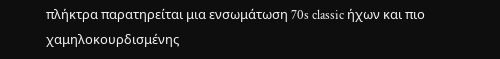πλήκτρα παρατηρείται μια ενσωμάτωση 70s classic ήχων και πιο χαμηλοκουρδισμένης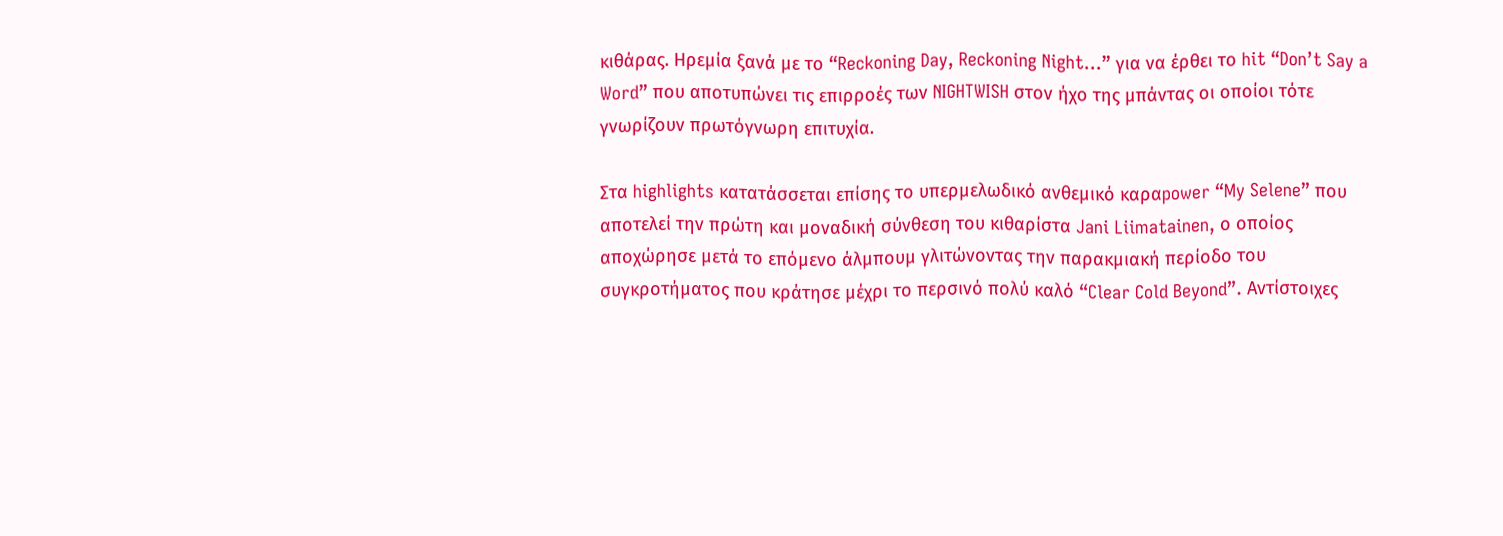κιθάρας. Ηρεμία ξανά με το “Reckoning Day, Reckoning Night…” για να έρθει το hit “Don’t Say a Word” που αποτυπώνει τις επιρροές των NIGHTWISH στον ήχο της μπάντας οι οποίοι τότε γνωρίζουν πρωτόγνωρη επιτυχία.

Στα highlights κατατάσσεται επίσης το υπερμελωδικό ανθεμικό καραpower “My Selene” που αποτελεί την πρώτη και μοναδική σύνθεση του κιθαρίστα Jani Liimatainen, ο οποίος αποχώρησε μετά το επόμενο άλμπουμ γλιτώνοντας την παρακμιακή περίοδο του συγκροτήματος που κράτησε μέχρι το περσινό πολύ καλό “Clear Cold Beyond”. Αντίστοιχες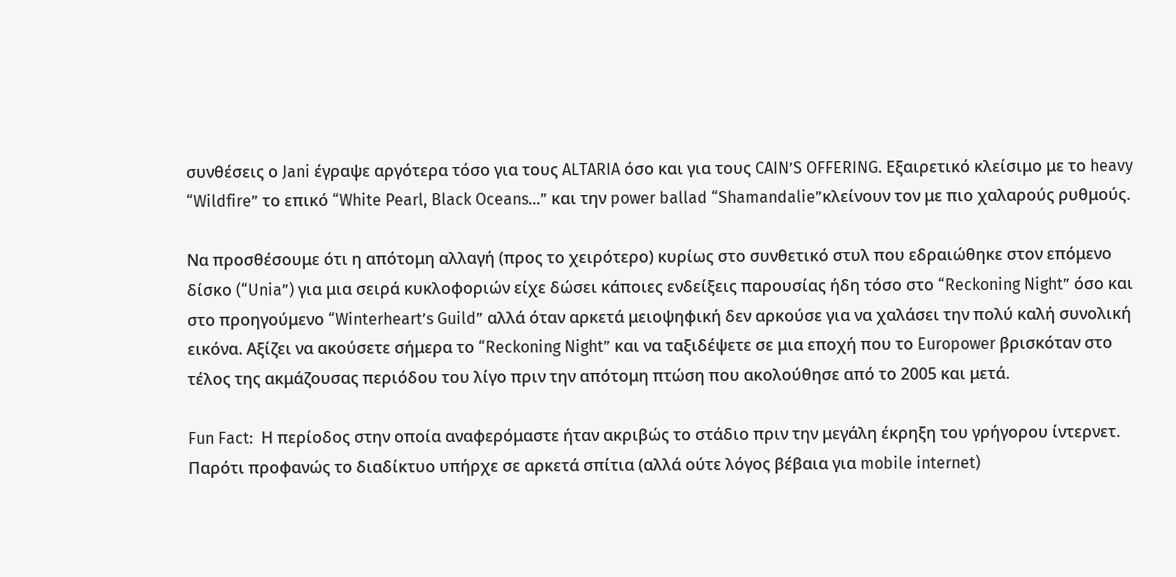συνθέσεις ο Jani έγραψε αργότερα τόσο για τους ALTARIA όσο και για τους CAIN’S OFFERING. Εξαιρετικό κλείσιμο με το heavy “Wildfire” το επικό “White Pearl, Black Oceans…” και την power ballad “Shamandalie”κλείνουν τον με πιο χαλαρούς ρυθμούς.

Να προσθέσουμε ότι η απότομη αλλαγή (προς το χειρότερο) κυρίως στο συνθετικό στυλ που εδραιώθηκε στον επόμενο δίσκο (“Unia”) για μια σειρά κυκλοφοριών είχε δώσει κάποιες ενδείξεις παρουσίας ήδη τόσο στο “Reckoning Night” όσο και στο προηγούμενο “Winterheart’s Guild” αλλά όταν αρκετά μειοψηφική δεν αρκούσε για να χαλάσει την πολύ καλή συνολική εικόνα. Αξίζει να ακούσετε σήμερα το “Reckoning Night” και να ταξιδέψετε σε μια εποχή που το Europower βρισκόταν στο τέλος της ακμάζουσας περιόδου του λίγο πριν την απότομη πτώση που ακολούθησε από το 2005 και μετά.

Fun Fact:  Η περίοδος στην οποία αναφερόμαστε ήταν ακριβώς το στάδιο πριν την μεγάλη έκρηξη του γρήγορου ίντερνετ. Παρότι προφανώς το διαδίκτυο υπήρχε σε αρκετά σπίτια (αλλά ούτε λόγος βέβαια για mobile internet)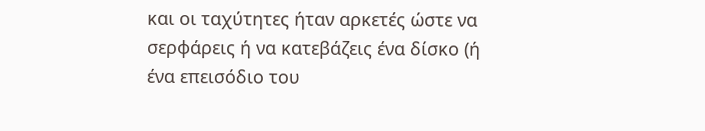και οι ταχύτητες ήταν αρκετές ώστε να σερφάρεις ή να κατεβάζεις ένα δίσκο (ή ένα επεισόδιο του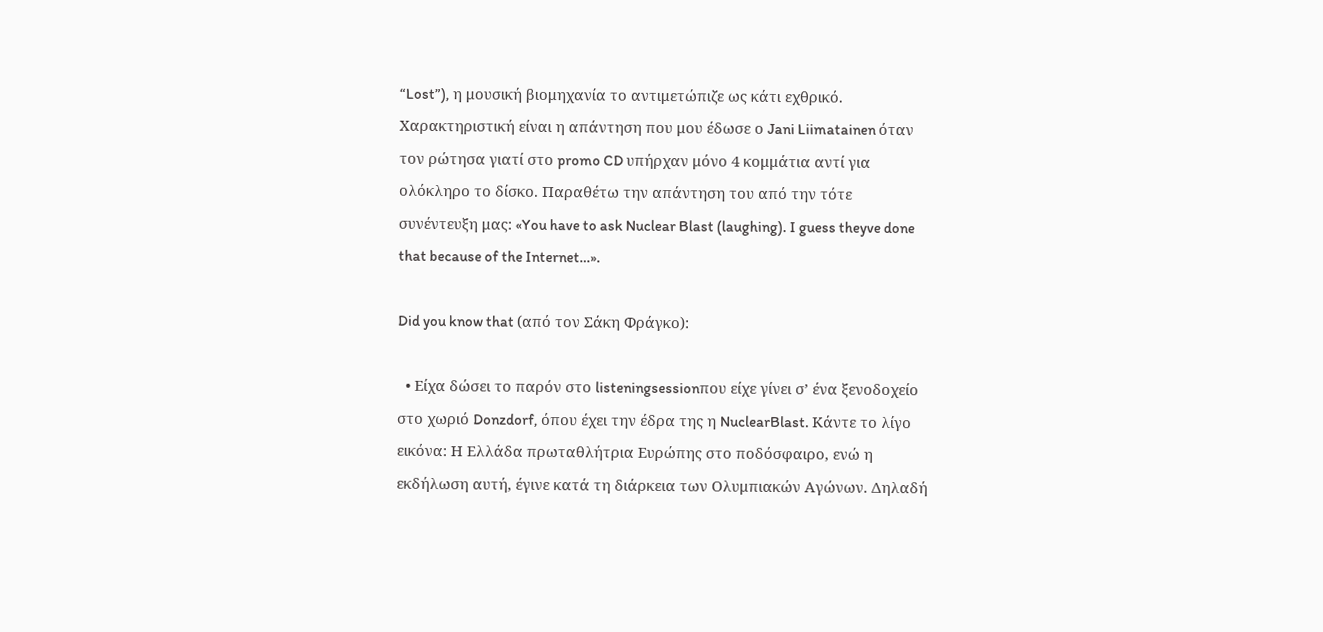“Lost”), η μουσική βιομηχανία το αντιμετώπιζε ως κάτι εχθρικό. Χαρακτηριστική είναι η απάντηση που μου έδωσε ο Jani Liimatainen όταν τον ρώτησα γιατί στο promo CD υπήρχαν μόνο 4 κομμάτια αντί για ολόκληρο το δίσκο. Παραθέτω την απάντηση του από την τότε συνέντευξη μας: «You have to ask Nuclear Blast (laughing). I guess theyve done that because of the Internet…».

Did you know that (από τον Σάκη Φράγκο):

  • Είχα δώσει το παρόν στο listeningsessionπου είχε γίνει σ’ ένα ξενοδοχείο στο χωριό Donzdorf, όπου έχει την έδρα της η NuclearBlast. Κάντε το λίγο εικόνα: Η Ελλάδα πρωταθλήτρια Ευρώπης στο ποδόσφαιρο, ενώ η εκδήλωση αυτή, έγινε κατά τη διάρκεια των Ολυμπιακών Αγώνων. Δηλαδή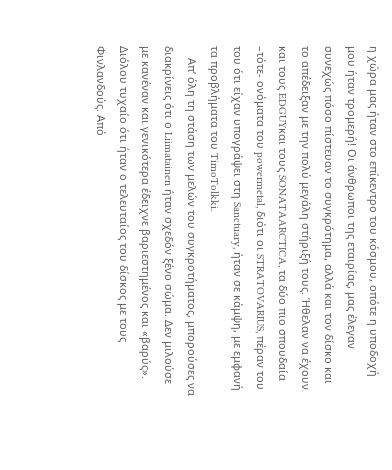η χώρα μας ήταν στο επίκεντρο του κόσμου, οπότε η υποδοχή μου ήταν τρομερή! Οι άνθρωποι της εταιρίας, μας έλεγαν συνεχώς πόσο πίστευαν το συγκρότημα, αλλά και τον δίσκο και το απέδειξαν με την πολύ μεγάλη στήριξή τους. Ήθελαν να έχουν και τους EDGUYκαι τους SONATAARCTICA, τα δύο πιο σπουδαία –τότε- ονόματα του powermetal, διότι οι STRATOVARIUS, πέραν του του ότι είχαν υπογράψει στη Sanctuary, ήταν σε κάμψη, με εμφανή τα προβλήματα του TimoTolkki.
    Απ’ όλη τη στάση των μελών του συγκροτήματος, μπορούσες να διακρίνεις ότι ο Liimatainen ήταν σχεδόν ξένο σώμα. Δεν μιλούσε με κανέναν και γενικότερα έδειχνε βαριεστημένος και «βαρύς». Διόλου τυχαίο ότι ήταν ο τελευταίος του δίσκος με τους Φινλανδούς. Από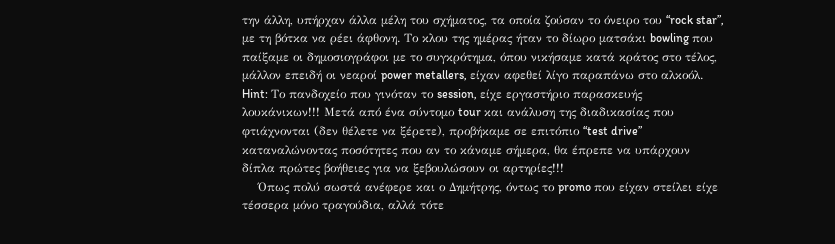την άλλη, υπήρχαν άλλα μέλη του σχήματος, τα οποία ζούσαν το όνειρο του “rock star”, με τη βότκα να ρέει άφθονη. Το κλου της ημέρας ήταν το δίωρο ματσάκι bowling που παίξαμε οι δημοσιογράφοι με το συγκρότημα, όπου νικήσαμε κατά κράτος στο τέλος, μάλλον επειδή οι νεαροί power metallers, είχαν αφεθεί λίγο παραπάνω στο αλκοόλ. Hint: Το πανδοχείο που γινόταν το session, είχε εργαστήριο παρασκευής λουκάνικων!!! Μετά από ένα σύντομο tour και ανάλυση της διαδικασίας που φτιάχνονται (δεν θέλετε να ξέρετε), προβήκαμε σε επιτόπιο “test drive” καταναλώνοντας ποσότητες που αν το κάναμε σήμερα, θα έπρεπε να υπάρχουν δίπλα πρώτες βοήθειες για να ξεβουλώσουν οι αρτηρίες!!!
    Όπως πολύ σωστά ανέφερε και ο Δημήτρης, όντως το promo που είχαν στείλει είχε τέσσερα μόνο τραγούδια, αλλά τότε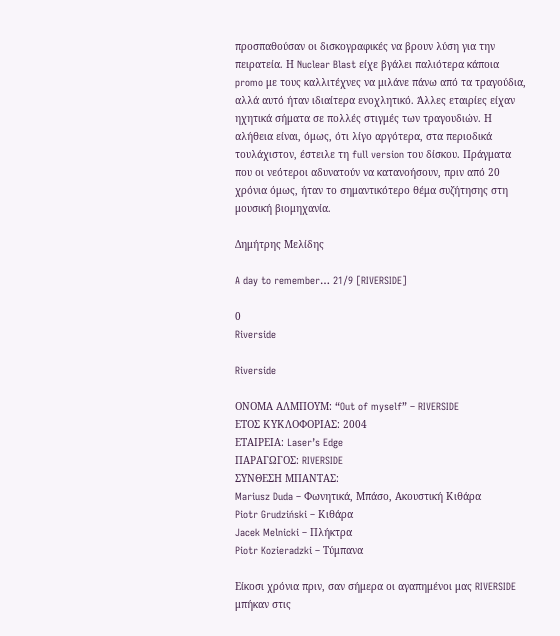προσπαθούσαν οι δισκογραφικές να βρουν λύση για την πειρατεία. Η Nuclear Blast είχε βγάλει παλιότερα κάποια promo με τους καλλιτέχνες να μιλάνε πάνω από τα τραγούδια, αλλά αυτό ήταν ιδιαίτερα ενοχλητικό. Άλλες εταιρίες είχαν ηχητικά σήματα σε πολλές στιγμές των τραγουδιών. Η αλήθεια είναι, όμως, ότι λίγο αργότερα, στα περιοδικά τουλάχιστον, έστειλε τη full version του δίσκου. Πράγματα που οι νεότεροι αδυνατούν να κατανοήσουν, πριν από 20 χρόνια όμως, ήταν το σημαντικότερο θέμα συζήτησης στη μουσική βιομηχανία.

Δημήτρης Μελίδης

A day to remember… 21/9 [RIVERSIDE]

0
Riverside

Riverside

ΟΝΟΜΑ ΑΛΜΠΟΥΜ: “Out of myself” – RIVERSIDE
ΕΤΟΣ ΚΥΚΛΟΦΟΡΙΑΣ: 2004
ΕΤΑΙΡΕΙΑ: Laser’s Edge
ΠΑΡΑΓΩΓΟΣ: RIVERSIDE
ΣΥΝΘΕΣΗ ΜΠΑΝΤΑΣ:
Mariusz Duda – Φωνητικά, Μπάσο, Ακουστική Κιθάρα
Piotr Grudziński – Κιθάρα
Jacek Melnicki – Πλήκτρα
Piotr Kozieradzki – Τύμπανα

Είκοσι χρόνια πριν, σαν σήμερα οι αγαπημένοι μας RIVERSIDE μπήκαν στις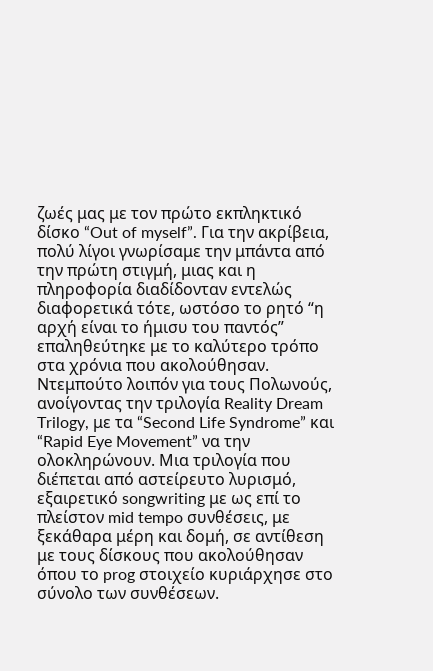ζωές μας με τον πρώτο εκπληκτικό δίσκο “Out of myself”. Για την ακρίβεια, πολύ λίγοι γνωρίσαμε την μπάντα από την πρώτη στιγμή, μιας και η πληροφορία διαδίδονταν εντελώς διαφορετικά τότε, ωστόσο το ρητό “η αρχή είναι το ήμισυ του παντός” επαληθεύτηκε με το καλύτερο τρόπο στα χρόνια που ακολούθησαν. Ντεμπούτο λοιπόν για τους Πολωνούς, ανοίγοντας την τριλογία Reality Dream Trilogy, με τα “Second Life Syndrome” και “Rapid Eye Movement” να την ολοκληρώνουν. Μια τριλογία που διέπεται από αστείρευτο λυρισμό, εξαιρετικό songwriting με ως επί το πλείστον mid tempo συνθέσεις, με ξεκάθαρα μέρη και δομή, σε αντίθεση με τους δίσκους που ακολούθησαν όπου το prog στοιχείο κυριάρχησε στο σύνολο των συνθέσεων.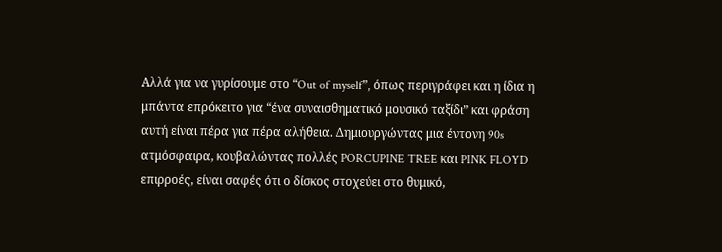Αλλά για να γυρίσουμε στο “Out of myself”, όπως περιγράφει και η ίδια η μπάντα επρόκειτο για “ένα συναισθηματικό μουσικό ταξίδι” και φράση αυτή είναι πέρα για πέρα αλήθεια. Δημιουργώντας μια έντονη 90s ατμόσφαιρα, κουβαλώντας πολλές PORCUPINE TREE και PINK FLOYD επιρροές, είναι σαφές ότι ο δίσκος στοχεύει στο θυμικό,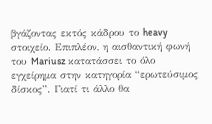βγάζοντας εκτός κάδρου το heavy στοιχείο. Επιπλέον, η αισθαντική φωνή του Mariusz κατατάσσει το όλο εγχείρημα στην κατηγορία “ερωτεύσιμος δίσκος”. Γιατί τι άλλο θα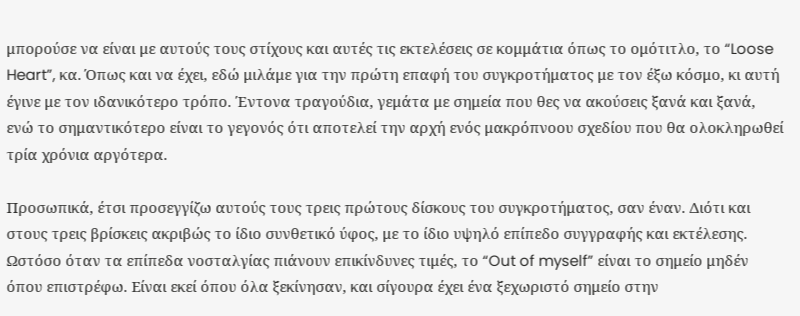μπορούσε να είναι με αυτούς τους στίχους και αυτές τις εκτελέσεις σε κομμάτια όπως το ομότιτλο, το “Loose Heart”, κα. Όπως και να έχει, εδώ μιλάμε για την πρώτη επαφή του συγκροτήματος με τον έξω κόσμο, κι αυτή έγινε με τον ιδανικότερο τρόπο. Έντονα τραγούδια, γεμάτα με σημεία που θες να ακούσεις ξανά και ξανά, ενώ το σημαντικότερο είναι το γεγονός ότι αποτελεί την αρχή ενός μακρόπνοου σχεδίου που θα ολοκληρωθεί τρία χρόνια αργότερα.

Προσωπικά, έτσι προσεγγίζω αυτούς τους τρεις πρώτους δίσκους του συγκροτήματος, σαν έναν. Διότι και στους τρεις βρίσκεις ακριβώς το ίδιο συνθετικό ύφος, με το ίδιο υψηλό επίπεδο συγγραφής και εκτέλεσης. Ωστόσο όταν τα επίπεδα νοσταλγίας πιάνουν επικίνδυνες τιμές, το “Out of myself” είναι το σημείο μηδέν όπου επιστρέφω. Είναι εκεί όπου όλα ξεκίνησαν, και σίγουρα έχει ένα ξεχωριστό σημείο στην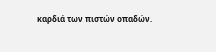καρδιά των πιστών οπαδών.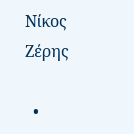Νίκος Ζέρης

  •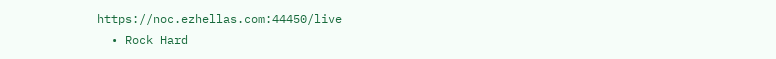https://noc.ezhellas.com:44450/live
  • Rock Hard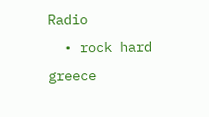Radio
  • rock hard greece